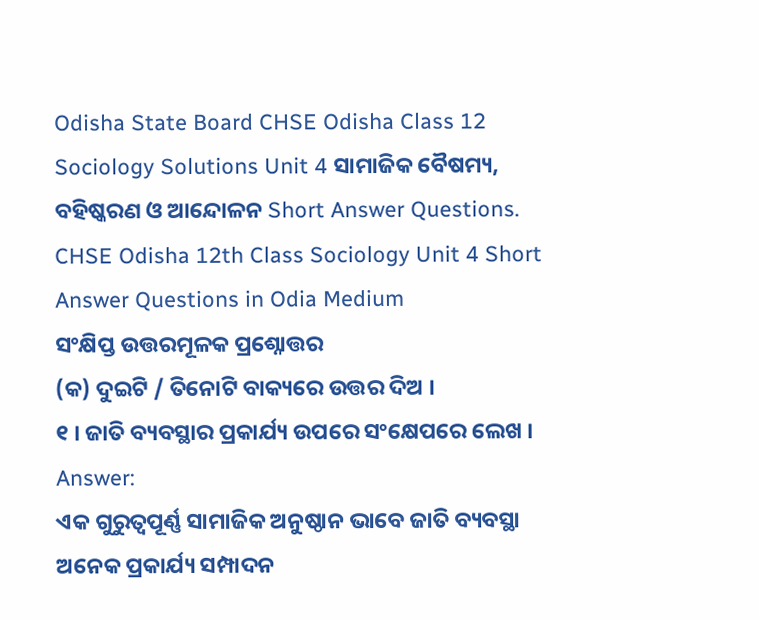Odisha State Board CHSE Odisha Class 12 Sociology Solutions Unit 4 ସାମାଜିକ ବୈଷମ୍ୟ, ବହିଷ୍କରଣ ଓ ଆନ୍ଦୋଳନ Short Answer Questions.
CHSE Odisha 12th Class Sociology Unit 4 Short Answer Questions in Odia Medium
ସଂକ୍ଷିପ୍ତ ଉତ୍ତରମୂଳକ ପ୍ରଶ୍ନୋତ୍ତର
(କ) ଦୁଇଟି / ତିନୋଟି ବାକ୍ୟରେ ଉତ୍ତର ଦିଅ ।
୧ । ଜାତି ବ୍ୟବସ୍ଥାର ପ୍ରକାର୍ଯ୍ୟ ଉପରେ ସଂକ୍ଷେପରେ ଲେଖ ।
Answer:
ଏକ ଗୁରୁତ୍ଵପୂର୍ଣ୍ଣ ସାମାଜିକ ଅନୁଷ୍ଠାନ ଭାବେ ଜାତି ବ୍ୟବସ୍ଥା ଅନେକ ପ୍ରକାର୍ଯ୍ୟ ସମ୍ପାଦନ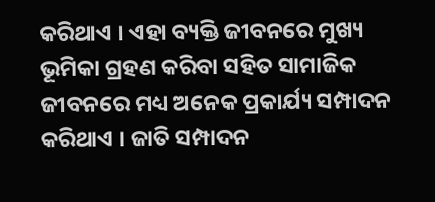କରିଥାଏ । ଏହା ବ୍ୟକ୍ତି ଜୀବନରେ ମୁଖ୍ୟ ଭୂମିକା ଗ୍ରହଣ କରିବା ସହିତ ସାମାଜିକ ଜୀବନରେ ମଧ୍ୟ ଅନେକ ପ୍ରକାର୍ଯ୍ୟ ସମ୍ପାଦନ କରିଥାଏ । ଜାତି ସମ୍ପାଦନ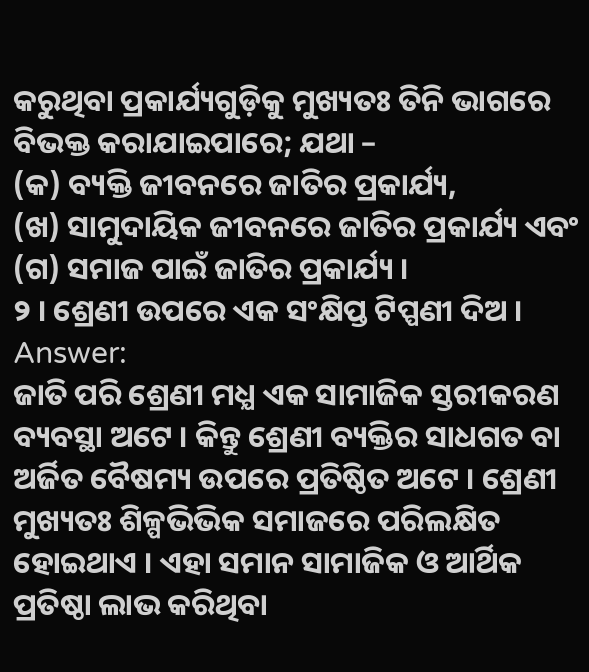କରୁଥିବା ପ୍ରକାର୍ଯ୍ୟଗୁଡ଼ିକୁ ମୁଖ୍ୟତଃ ତିନି ଭାଗରେ ବିଭକ୍ତ କରାଯାଇପାରେ; ଯଥା –
(କ) ବ୍ୟକ୍ତି ଜୀବନରେ ଜାତିର ପ୍ରକାର୍ଯ୍ୟ,
(ଖ) ସାମୁଦାୟିକ ଜୀବନରେ ଜାତିର ପ୍ରକାର୍ଯ୍ୟ ଏବଂ
(ଗ) ସମାଜ ପାଇଁ ଜାତିର ପ୍ରକାର୍ଯ୍ୟ ।
୨ । ଶ୍ରେଣୀ ଉପରେ ଏକ ସଂକ୍ଷିପ୍ତ ଟିପ୍ପଣୀ ଦିଅ ।
Answer:
ଜାତି ପରି ଶ୍ରେଣୀ ମଧ୍ଯ ଏକ ସାମାଜିକ ସ୍ତରୀକରଣ ବ୍ୟବସ୍ଥା ଅଟେ । କିନ୍ତୁ ଶ୍ରେଣୀ ବ୍ୟକ୍ତିର ସାଧଗତ ବା ଅର୍ଜିତ ବୈଷମ୍ୟ ଉପରେ ପ୍ରତିଷ୍ଠିତ ଅଟେ । ଶ୍ରେଣୀ ମୁଖ୍ୟତଃ ଶିଳ୍ପଭିଭିକ ସମାଜରେ ପରିଲକ୍ଷିତ ହୋଇଥାଏ । ଏହା ସମାନ ସାମାଜିକ ଓ ଆର୍ଥିକ ପ୍ରତିଷ୍ଠା ଲାଭ କରିଥିବା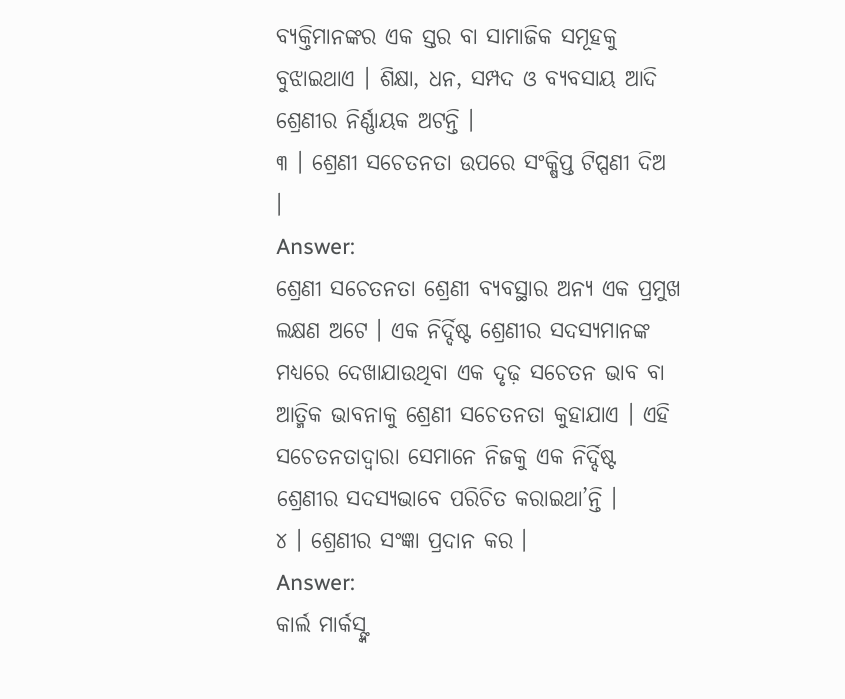ବ୍ୟକ୍ତିମାନଙ୍କର ଏକ ସ୍ତର ବା ସାମାଜିକ ସମୂହକୁ ବୁଝାଇଥାଏ । ଶିକ୍ଷା, ଧନ, ସମ୍ପଦ ଓ ବ୍ୟବସାୟ ଆଦି ଶ୍ରେଣୀର ନିର୍ଣ୍ଣାୟକ ଅଟନ୍ତି ।
୩ । ଶ୍ରେଣୀ ସଚେତନତା ଉପରେ ସଂକ୍ଷିପ୍ତ ଟିପ୍ପଣୀ ଦିଅ ।
Answer:
ଶ୍ରେଣୀ ସଚେତନତା ଶ୍ରେଣୀ ବ୍ୟବସ୍ଥାର ଅନ୍ୟ ଏକ ପ୍ରମୁଖ ଲକ୍ଷଣ ଅଟେ । ଏକ ନିର୍ଦ୍ଦିଷ୍ଟ ଶ୍ରେଣୀର ସଦସ୍ୟମାନଙ୍କ ମଧ୍ୟରେ ଦେଖାଯାଉଥିବା ଏକ ଦୃଢ଼ ସଚେତନ ଭାବ ବା ଆତ୍ମିକ ଭାବନାକୁ ଶ୍ରେଣୀ ସଚେତନତା କୁହାଯାଏ । ଏହି ସଚେତନତାଦ୍ୱାରା ସେମାନେ ନିଜକୁ ଏକ ନିର୍ଦ୍ଦିଷ୍ଟ ଶ୍ରେଣୀର ସଦସ୍ୟଭାବେ ପରିଚିତ କରାଇଥା’ନ୍ତି ।
୪ । ଶ୍ରେଣୀର ସଂଜ୍ଞା ପ୍ରଦାନ କର ।
Answer:
କାର୍ଲ ମାର୍କସ୍ଙ୍କ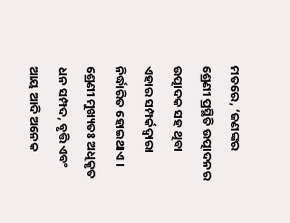ମତରେ, ‘ଜଣଙ୍କର ଶ୍ରେଣୀ ପ୍ରସ୍ଥିତି ଉତ୍ପାଦନର ଉତ୍ପାଦକ ସହ ଥିବା ଏହାର ସମ୍ପର୍କଦ୍ୱାରା ନିର୍ଦ୍ଧାରିତ ହୋଇଥାଏ । ଶ୍ରେଣୀ ମୁଖ୍ୟତଃ ଅଧିକୃତ ଧନ ସମ୍ପଦ, ବୃତ୍ତି ଏବଂ ଆୟ ଆଦି ଅନେକ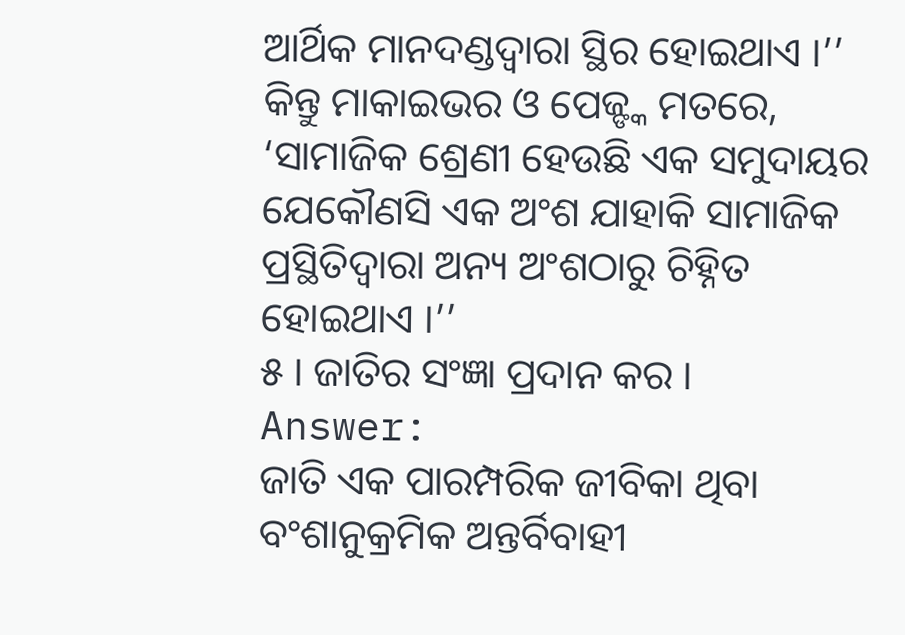ଆର୍ଥିକ ମାନଦଣ୍ଡଦ୍ୱାରା ସ୍ଥିର ହୋଇଥାଏ ।’’ କିନ୍ତୁ ମାକାଇଭର ଓ ପେଜ୍ଙ୍କ ମତରେ, ‘ସାମାଜିକ ଶ୍ରେଣୀ ହେଉଛି ଏକ ସମୁଦାୟର ଯେକୌଣସି ଏକ ଅଂଶ ଯାହାକି ସାମାଜିକ ପ୍ରସ୍ଥିତିଦ୍ଵାରା ଅନ୍ୟ ଅଂଶଠାରୁ ଚିହ୍ନିତ ହୋଇଥାଏ ।’’
୫ । ଜାତିର ସଂଜ୍ଞା ପ୍ରଦାନ କର ।
Answer:
ଜାତି ଏକ ପାରମ୍ପରିକ ଜୀବିକା ଥିବା ବଂଶାନୁକ୍ରମିକ ଅନ୍ତର୍ବିବାହୀ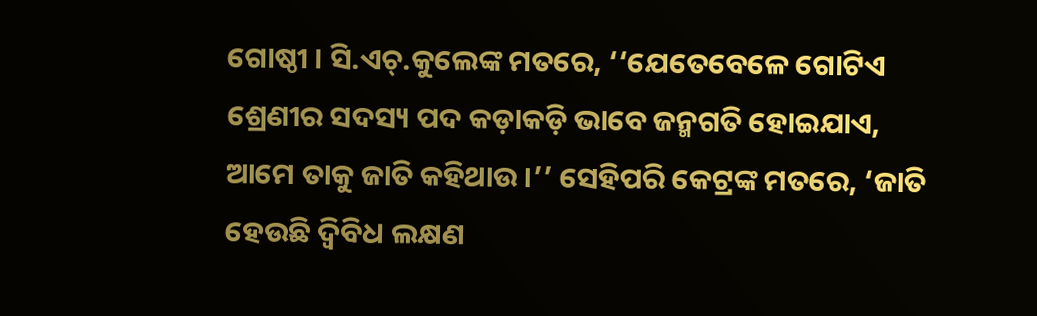ଗୋଷ୍ଠୀ । ସି.ଏଚ୍.କୁଲେଙ୍କ ମତରେ, ‘‘ଯେତେବେଳେ ଗୋଟିଏ ଶ୍ରେଣୀର ସଦସ୍ୟ ପଦ କଡ଼ାକଡ଼ି ଭାବେ ଜନ୍ମଗତି ହୋଇଯାଏ, ଆମେ ତାକୁ ଜାତି କହିଥାଉ ।’’ ସେହିପରି କେଟ୍ରଙ୍କ ମତରେ, ‘ଜାତି ହେଉଛି ଦ୍ବିବିଧ ଲକ୍ଷଣ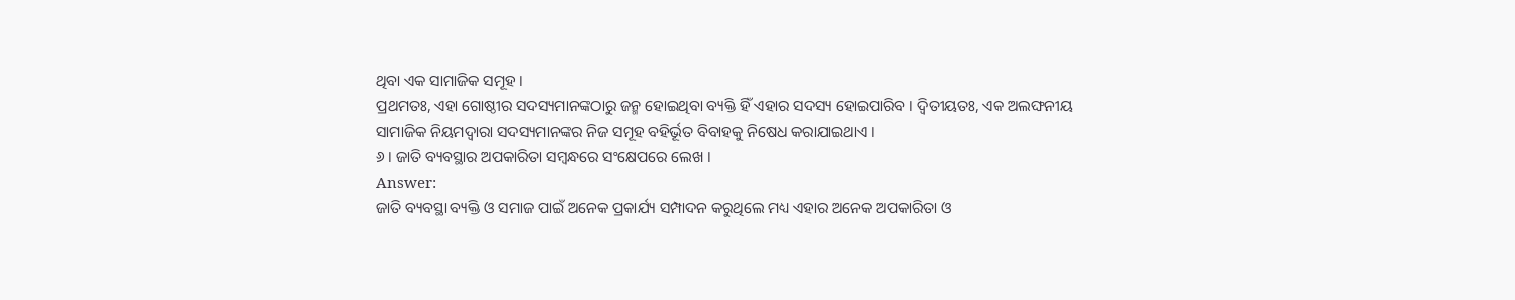ଥିବା ଏକ ସାମାଜିକ ସମୂହ ।
ପ୍ରଥମତଃ, ଏହା ଗୋଷ୍ଠୀର ସଦସ୍ୟମାନଙ୍କଠାରୁ ଜନ୍ମ ହୋଇଥିବା ବ୍ୟକ୍ତି ହିଁ ଏହାର ସଦସ୍ୟ ହୋଇପାରିବ । ଦ୍ଵିତୀୟତଃ, ଏକ ଅଲଙ୍ଘନୀୟ ସାମାଜିକ ନିୟମଦ୍ୱାରା ସଦସ୍ୟମାନଙ୍କର ନିଜ ସମୂହ ବହିର୍ଭୂତ ବିବାହକୁ ନିଷେଧ କରାଯାଇଥାଏ ।
୬ । ଜାତି ବ୍ୟବସ୍ଥାର ଅପକାରିତା ସମ୍ବନ୍ଧରେ ସଂକ୍ଷେପରେ ଲେଖ ।
Answer:
ଜାତି ବ୍ୟବସ୍ଥା ବ୍ୟକ୍ତି ଓ ସମାଜ ପାଇଁ ଅନେକ ପ୍ରକାର୍ଯ୍ୟ ସମ୍ପାଦନ କରୁଥିଲେ ମଧ୍ୟ ଏହାର ଅନେକ ଅପକାରିତା ଓ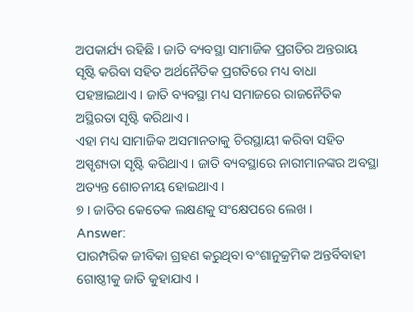ଅପକାର୍ଯ୍ୟ ରହିଛି । ଜାତି ବ୍ୟବସ୍ଥା ସାମାଜିକ ପ୍ରଗତିର ଅନ୍ତରାୟ ସୃଷ୍ଟି କରିବା ସହିତ ଅର୍ଥନୈତିକ ପ୍ରଗତିରେ ମଧ୍ୟ ବାଧା ପହଞ୍ଚାଇଥାଏ । ଜାତି ବ୍ୟବସ୍ଥା ମଧ୍ୟ ସମାଜରେ ରାଜନୈତିକ ଅସ୍ଥିରତା ସୃଷ୍ଟି କରିଥାଏ ।
ଏହା ମଧ୍ୟ ସାମାଜିକ ଅସମାନତାକୁ ଚିରସ୍ଥାୟୀ କରିବା ସହିତ ଅସ୍ପୃଶ୍ୟତା ସୃଷ୍ଟି କରିଥାଏ । ଜାତି ବ୍ୟବସ୍ଥାରେ ନାରୀମାନଙ୍କର ଅବସ୍ଥା ଅତ୍ୟନ୍ତ ଶୋଚନୀୟ ହୋଇଥାଏ ।
୭ । ଜାତିର କେତେକ ଲକ୍ଷଣକୁ ସଂକ୍ଷେପରେ ଲେଖ ।
Answer:
ପାରମ୍ପରିକ ଜୀବିକା ଗ୍ରହଣ କରୁଥିବା ବଂଶାନୁକ୍ରମିକ ଅନ୍ତର୍ବିବାହୀ ଗୋଷ୍ଠୀକୁ ଜାତି କୁହାଯାଏ ।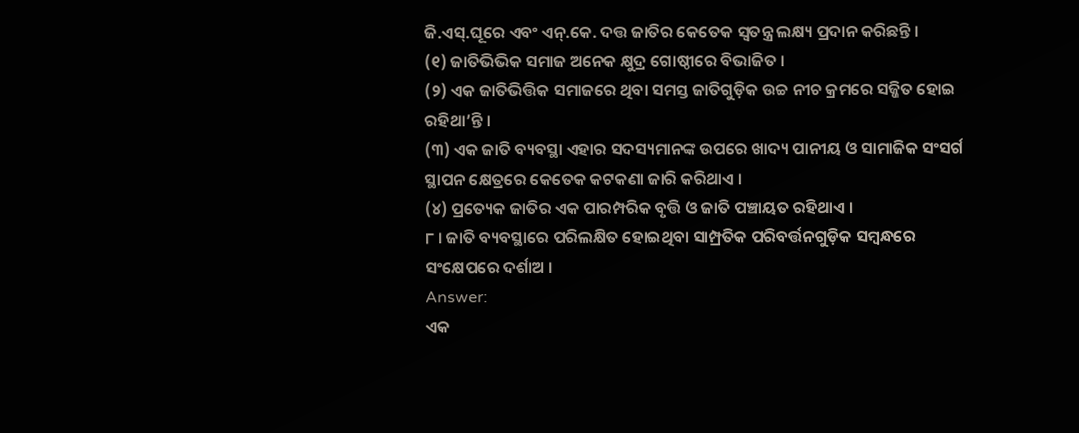ଜି.ଏସ୍.ଘୂରେ ଏବଂ ଏନ୍.କେ. ଦତ୍ତ ଜାତିର କେତେକ ସ୍ବତନ୍ତ୍ର ଲକ୍ଷ୍ୟ ପ୍ରଦାନ କରିଛନ୍ତି ।
(୧) ଜାତିଭିଭିକ ସମାଜ ଅନେକ କ୍ଷୁଦ୍ର ଗୋଷ୍ଠୀରେ ବିଭାଜିତ ।
(୨) ଏକ ଜାତିଭିତ୍ତିକ ସମାଜରେ ଥିବା ସମସ୍ତ ଜାତିଗୁଡ଼ିକ ଉଚ୍ଚ ନୀଚ କ୍ରମରେ ସଜ୍ଜିତ ହୋଇ ରହିଥା’ନ୍ତି ।
(୩) ଏକ ଜାତି ବ୍ୟବସ୍ଥା ଏହାର ସଦସ୍ୟମାନଙ୍କ ଉପରେ ଖାଦ୍ୟ ପାନୀୟ ଓ ସାମାଜିକ ସଂସର୍ଗ ସ୍ଥାପନ କ୍ଷେତ୍ରରେ କେତେକ କଟକଣା ଜାରି କରିଥାଏ ।
(୪) ପ୍ରତ୍ୟେକ ଜାତିର ଏକ ପାରମ୍ପରିକ ବୃତ୍ତି ଓ ଜାତି ପଞ୍ଚାୟତ ରହିଥାଏ ।
୮ । ଜାତି ବ୍ୟବସ୍ଥାରେ ପରିଲକ୍ଷିତ ହୋଇଥିବା ସାମ୍ପ୍ରତିକ ପରିବର୍ତ୍ତନଗୁଡ଼ିକ ସମ୍ବନ୍ଧରେ ସଂକ୍ଷେପରେ ଦର୍ଶାଅ ।
Answer:
ଏକ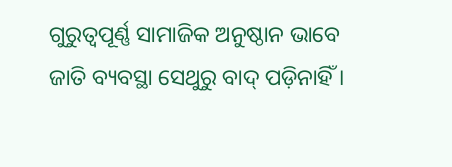ଗୁରୁତ୍ୱପୂର୍ଣ୍ଣ ସାମାଜିକ ଅନୁଷ୍ଠାନ ଭାବେ ଜାତି ବ୍ୟବସ୍ଥା ସେଥୁରୁ ବାଦ୍ ପଡ଼ିନାହିଁ ।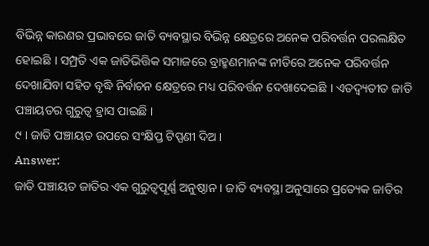ବିଭିନ୍ନ କାରଣର ପ୍ରଭାବରେ ଜାତି ବ୍ୟବସ୍ଥାର ବିଭିନ୍ନ କ୍ଷେତ୍ରରେ ଅନେକ ପରିବର୍ତ୍ତନ ପରଲକ୍ଷିତ ହୋଇଛି । ସମ୍ପ୍ରତି ଏକ ଜାତିଭିତ୍ତିକ ସମାଜରେ ବ୍ରାହ୍ମଣମାନଙ୍କ ନୀତିରେ ଅନେକ ପରିବର୍ତ୍ତନ ଦେଖାଯିବା ସହିତ ବୃଦ୍ଧି ନିର୍ବାଚନ କ୍ଷେତ୍ରରେ ମଧ୍ୟ ପରିବର୍ତ୍ତନ ଦେଖାଦେଇଛି । ଏତଦ୍ବ୍ୟତୀତ ଜାତି ପଞ୍ଚାୟତର ଗୁରୁତ୍ଵ ହ୍ରାସ ପାଇଛି ।
୯ । ଜାତି ପଞ୍ଚାୟତ ଉପରେ ସଂକ୍ଷିପ୍ତ ଟିପ୍ପଣୀ ଦିଅ ।
Answer:
ଜାତି ପଞ୍ଚାୟତ ଜାତିର ଏକ ଗୁରୁତ୍ୱପୂର୍ଣ୍ଣ ଅନୁଷ୍ଠାନ । ଜାତି ବ୍ୟବସ୍ଥା ଅନୁସାରେ ପ୍ରତ୍ୟେକ ଜାତିର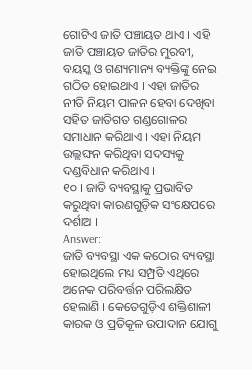ଗୋଟିଏ ଜାତି ପଞ୍ଚାୟତ ଥାଏ । ଏହି ଜାତି ପଞ୍ଚାୟତ ଜାତିର ମୁରବୀ, ବୟସ୍କ ଓ ଗଣ୍ୟମାନ୍ୟ ବ୍ୟକ୍ତିଙ୍କୁ ନେଇ ଗଠିତ ହୋଇଥାଏ । ଏହା ଜାତିର ନୀତି ନିୟମ ପାଳନ ହେବା ଦେଖିବା ସହିତ ଜାତିଗତ ଗଣ୍ଡଗୋଳର ସମାଧାନ କରିଥାଏ । ଏହା ନିୟମ ଉଲ୍ଲଙ୍ଘନ କରିଥିବା ସଦସ୍ୟକୁ ଦଣ୍ଡବିଧାନ କରିଥାଏ ।
୧୦ । ଜାତି ବ୍ୟବସ୍ଥାକୁ ପ୍ରଭାବିତ କରୁଥିବା କାରଣଗୁଡ଼ିକ ସଂକ୍ଷେପରେ ଦର୍ଶାଅ ।
Answer:
ଜାତି ବ୍ୟବସ୍ଥା ଏକ କଠୋର ବ୍ୟବସ୍ଥା ହୋଇଥିଲେ ମଧ୍ୟ ସମ୍ପ୍ରତି ଏଥିରେ ଅନେକ ପରିବର୍ତ୍ତନ ପରିଲକ୍ଷିତ ହେଲାଣି । କେତେଗୁଡ଼ିଏ ଶକ୍ତିଶାଳୀ କାରକ ଓ ପ୍ରତିକୂଳ ଉପାଦାନ ଯୋଗୁ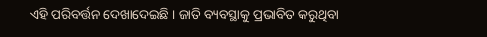ଏହି ପରିବର୍ତ୍ତନ ଦେଖାଦେଇଛି । ଜାତି ବ୍ୟବସ୍ଥାକୁ ପ୍ରଭାବିତ କରୁଥିବା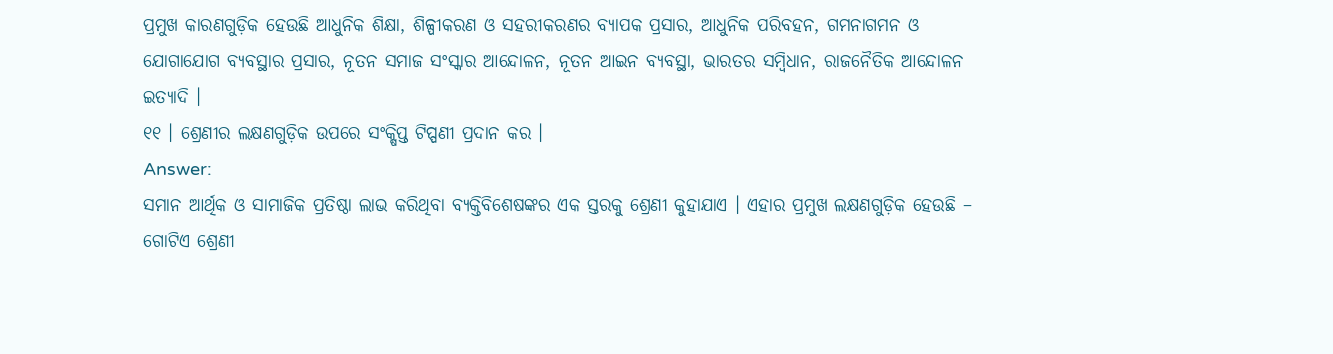ପ୍ରମୁଖ କାରଣଗୁଡ଼ିକ ହେଉଛି ଆଧୁନିକ ଶିକ୍ଷା, ଶିଳ୍ପୀକରଣ ଓ ସହରୀକରଣର ବ୍ୟାପକ ପ୍ରସାର, ଆଧୁନିକ ପରିବହନ, ଗମନାଗମନ ଓ ଯୋଗାଯୋଗ ବ୍ୟବସ୍ଥାର ପ୍ରସାର, ନୂତନ ସମାଜ ସଂସ୍କାର ଆନ୍ଦୋଳନ, ନୂତନ ଆଇନ ବ୍ୟବସ୍ଥା, ଭାରତର ସମ୍ବିଧାନ, ରାଜନୈତିକ ଆନ୍ଦୋଳନ ଇତ୍ୟାଦି ।
୧୧ । ଶ୍ରେଣୀର ଲକ୍ଷଣଗୁଡ଼ିକ ଉପରେ ସଂକ୍ଷିପ୍ତ ଟିପ୍ପଣୀ ପ୍ରଦାନ କର ।
Answer:
ସମାନ ଆର୍ଥିକ ଓ ସାମାଜିକ ପ୍ରତିଷ୍ଠା ଲାଭ କରିଥିବା ବ୍ୟକ୍ତିବିଶେଷଙ୍କର ଏକ ସ୍ତରକୁ ଶ୍ରେଣୀ କୁହାଯାଏ । ଏହାର ପ୍ରମୁଖ ଲକ୍ଷଣଗୁଡ଼ିକ ହେଉଛି – ଗୋଟିଏ ଶ୍ରେଣୀ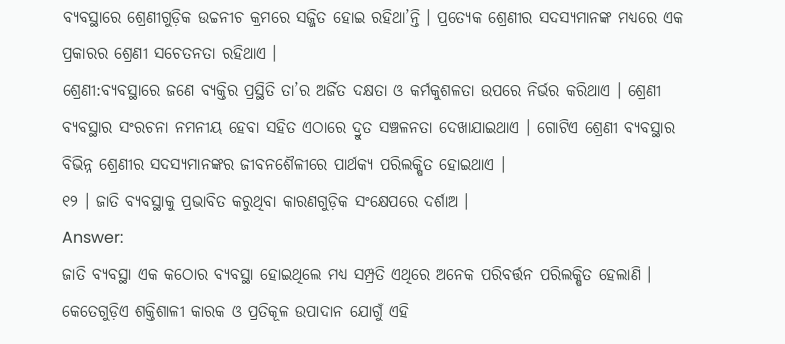ବ୍ୟବସ୍ଥାରେ ଶ୍ରେଣୀଗୁଡ଼ିକ ଉଚ୍ଚନୀଚ କ୍ରମରେ ସଜ୍ଜିତ ହୋଇ ରହିଥା’ନ୍ତି । ପ୍ରତ୍ୟେକ ଶ୍ରେଣୀର ସଦସ୍ୟମାନଙ୍କ ମଧ୍ୟରେ ଏକ ପ୍ରକାରର ଶ୍ରେଣୀ ସଚେତନତା ରହିଥାଏ ।
ଶ୍ରେଣୀ:ବ୍ୟବସ୍ଥାରେ ଜଣେ ବ୍ୟକ୍ତିର ପ୍ରସ୍ଥିତି ତା’ର ଅର୍ଜିତ ଦକ୍ଷତା ଓ କର୍ମକୁଶଳତା ଉପରେ ନିର୍ଭର କରିଥାଏ । ଶ୍ରେଣୀ ବ୍ୟବସ୍ଥାର ସଂରଚନା ନମନୀୟ ହେବା ସହିତ ଏଠାରେ ଦ୍ରୁତ ସଞ୍ଚଳନତା ଦେଖାଯାଇଥାଏ । ଗୋଟିଏ ଶ୍ରେଣୀ ବ୍ୟବସ୍ଥାର ବିଭିନ୍ନ ଶ୍ରେଣୀର ସଦସ୍ୟମାନଙ୍କର ଜୀବନଶୈଳୀରେ ପାର୍ଥକ୍ୟ ପରିଲକ୍ଷିତ ହୋଇଥାଏ ।
୧୨ । ଜାତି ବ୍ୟବସ୍ଥାକୁ ପ୍ରଭାବିତ କରୁଥିବା କାରଣଗୁଡ଼ିକ ସଂକ୍ଷେପରେ ଦର୍ଶାଅ ।
Answer:
ଜାତି ବ୍ୟବସ୍ଥା ଏକ କଠୋର ବ୍ୟବସ୍ଥା ହୋଇଥିଲେ ମଧ୍ୟ ସମ୍ପ୍ରତି ଏଥିରେ ଅନେକ ପରିବର୍ତ୍ତନ ପରିଲକ୍ଷିତ ହେଲାଣି । କେତେଗୁଡ଼ିଏ ଶକ୍ତିଶାଳୀ କାରକ ଓ ପ୍ରତିକୂଳ ଉପାଦାନ ଯୋଗୁଁ ଏହି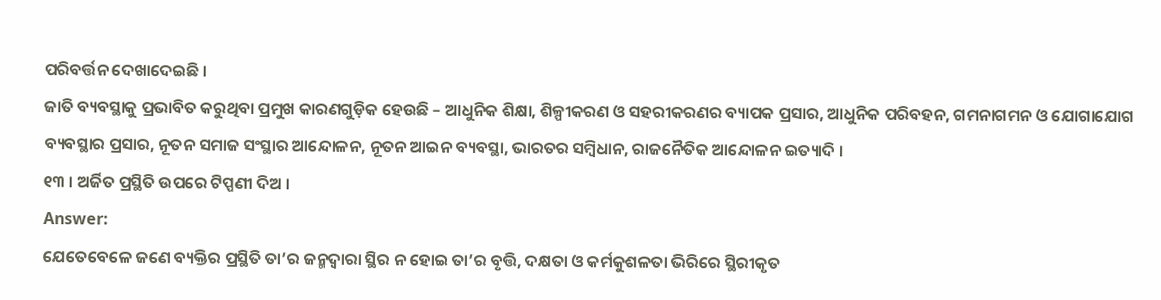ପରିବର୍ତ୍ତନ ଦେଖାଦେଇଛି ।
ଜାତି ବ୍ୟବସ୍ଥାକୁ ପ୍ରଭାବିତ କରୁଥିବା ପ୍ରମୁଖ କାରଣଗୁଡ଼ିକ ହେଉଛି – ଆଧୁନିକ ଶିକ୍ଷା, ଶିଳ୍ପୀକରଣ ଓ ସହରୀକରଣର ବ୍ୟାପକ ପ୍ରସାର, ଆଧୁନିକ ପରିବହନ, ଗମନାଗମନ ଓ ଯୋଗାଯୋଗ ବ୍ୟବସ୍ଥାର ପ୍ରସାର, ନୂତନ ସମାଜ ସଂସ୍ଥାର ଆନ୍ଦୋଳନ, ନୂତନ ଆଇନ ବ୍ୟବସ୍ଥା, ଭାରତର ସମ୍ବିଧାନ, ରାଜନୈତିକ ଆନ୍ଦୋଳନ ଇତ୍ୟାଦି ।
୧୩ । ଅର୍ଜିତ ପ୍ରସ୍ଥିତି ଉପରେ ଟିପ୍ପଣୀ ଦିଅ ।
Answer:
ଯେତେବେଳେ ଜଣେ ବ୍ୟକ୍ତିର ପ୍ରସ୍ଥିତି ତା’ର ଜନ୍ମଦ୍ଵାରା ସ୍ଥିର ନ ହୋଇ ତା’ର ବୃତ୍ତି, ଦକ୍ଷତା ଓ କର୍ମକୁଶଳତା ଭିରିରେ ସ୍ଥିରୀକୃତ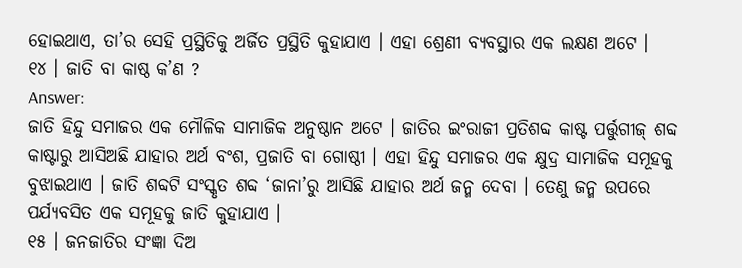ହୋଇଥାଏ, ତା’ର ସେହି ପ୍ରସ୍ଥିତିକୁ ଅର୍ଜିତ ପ୍ରସ୍ଥିତି କୁହାଯାଏ । ଏହା ଶ୍ରେଣୀ ବ୍ୟବସ୍ଥାର ଏକ ଲକ୍ଷଣ ଅଟେ ।
୧୪ । ଜାତି ବା କାଷ୍ଠ କ’ଣ ?
Answer:
ଜାତି ହିନ୍ଦୁ ସମାଜର ଏକ ମୌଳିକ ସାମାଜିକ ଅନୁଷ୍ଠାନ ଅଟେ । ଜାତିର ଇଂରାଜୀ ପ୍ରତିଶବ୍ଦ କାଷ୍ଟ ପର୍ତ୍ତୁଗୀଜ୍ ଶବ୍ଦ କାଷ୍ଟାରୁ ଆସିଅଛି ଯାହାର ଅର୍ଥ ବଂଶ, ପ୍ରଜାତି ବା ଗୋଷ୍ଠୀ । ଏହା ହିନ୍ଦୁ ସମାଜର ଏକ କ୍ଷୁଦ୍ର ସାମାଜିକ ସମୂହକୁ ବୁଝାଇଥାଏ । ଜାତି ଶବ୍ଦଟି ସଂସ୍କୃତ ଶବ୍ଦ ‘ଜାନା’ରୁ ଆସିଛି ଯାହାର ଅର୍ଥ ଜନ୍ମ ଦେବା । ତେଣୁ ଜନ୍ମ ଉପରେ ପର୍ଯ୍ୟବସିତ ଏକ ସମୂହକୁ ଜାତି କୁହାଯାଏ ।
୧୫ । ଜନଜାତିର ସଂଜ୍ଞା ଦିଅ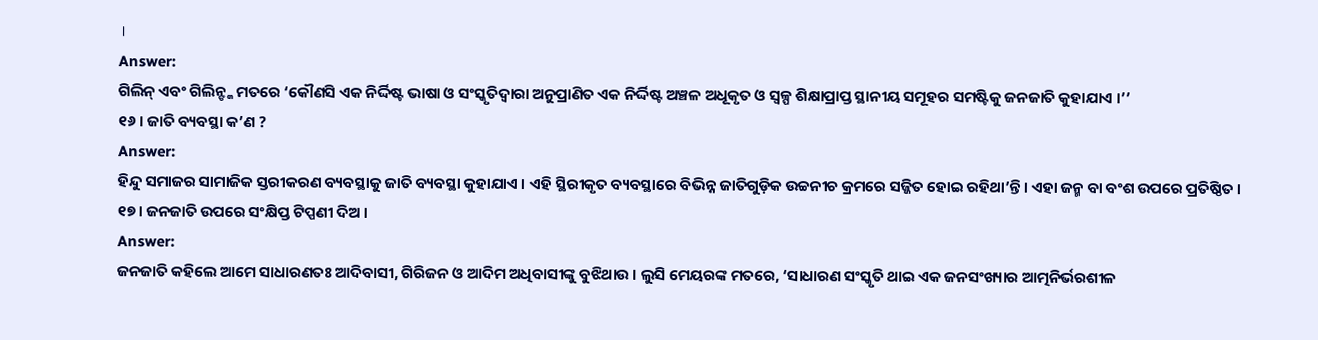।
Answer:
ଗିଲିନ୍ ଏବଂ ଗିଲିନ୍ଙ୍କ ମତରେ ‘କୌଣସି ଏକ ନିର୍ଦ୍ଦିଷ୍ଟ ଭାଷା ଓ ସଂସ୍କୃତିଦ୍ୱାରା ଅନୁପ୍ରାଣିତ ଏକ ନିର୍ଦ୍ଦିଷ୍ଟ ଅଞ୍ଚଳ ଅଧୂକୃତ ଓ ସ୍ବଳ୍ପ ଶିକ୍ଷାପ୍ରାପ୍ତ ସ୍ଥାନୀୟ ସମୂହର ସମଷ୍ଟିକୁ ଜନଜାତି କୁହାଯାଏ ।’’
୧୬ । ଜାତି ବ୍ୟବସ୍ଥା କ’ଣ ?
Answer:
ହିନ୍ଦୁ ସମାଜର ସାମାଜିକ ସ୍ତରୀକରଣ ବ୍ୟବସ୍ଥାକୁ ଜାତି ବ୍ୟବସ୍ଥା କୁହାଯାଏ । ଏହି ସ୍ଥିରୀକୃତ ବ୍ୟବସ୍ଥାରେ ବିଭିନ୍ନ ଜାତିଗୁଡ଼ିକ ଉଚ୍ଚନୀଚ କ୍ରମରେ ସଜ୍ଜିତ ହୋଇ ରହିଥା’ନ୍ତି । ଏହା ଜନ୍ମ ବା ବଂଶ ଉପରେ ପ୍ରତିଷ୍ଠିତ ।
୧୭ । ଜନଜାତି ଉପରେ ସଂକ୍ଷିପ୍ତ ଟିପ୍ପଣୀ ଦିଅ ।
Answer:
ଜନଜାତି କହିଲେ ଆମେ ସାଧାରଣତଃ ଆଦିବାସୀ, ଗିରିଜନ ଓ ଆଦିମ ଅଧିବାସୀଙ୍କୁ ବୁଝିଥାଉ । ଲୁସି ମେୟରଙ୍କ ମତରେ, ‘ସାଧାରଣ ସଂସ୍କୃତି ଥାଇ ଏକ ଜନସଂଖ୍ୟାର ଆତ୍ମନିର୍ଭରଶୀଳ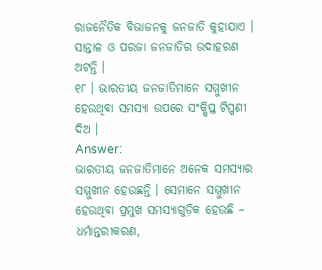ରାଜନୈତିକ ବିଭାଜନକୁ ଜନଜାତି କୁହାଯାଏ । ସାନ୍ତାଳ ଓ ପରଜା ଜନଜାତିର ଉଦାହରଣ ଅଟନ୍ତି ।
୧୮ । ଭାରତୀୟ ଜନଜାତିମାନେ ସମ୍ମୁଖୀନ ହେଉଥିବା ସମସ୍ୟା ଉପରେ ସଂକ୍ଷିପ୍ତ ଟିପ୍ପଣୀ ଦିଅ ।
Answer:
ଭାରତୀୟ ଜନଜାତିମାନେ ଅନେକ ସମସ୍ୟାର ସମ୍ମୁଖୀନ ହେଉଛନ୍ତି । ସେମାନେ ସମ୍ମୁଖୀନ ହେଉଥିବା ପ୍ରମୁଖ ସମସ୍ୟାଗୁଡ଼ିକ ହେଉଛି – ଧର୍ମାନ୍ତରୀକରଣ,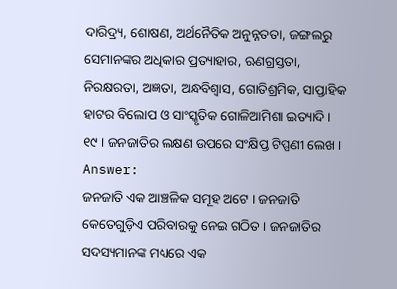ଦାରିଦ୍ର୍ୟ, ଶୋଷଣ, ଅର୍ଥନୈତିକ ଅନୁନ୍ନତତା, ଜଙ୍ଗଲରୁ ସେମାନଙ୍କର ଅଧିକାର ପ୍ରତ୍ୟାହାର, ଋଣଗ୍ରସ୍ତତା, ନିରକ୍ଷରତା, ଅଜ୍ଞତା, ଅନ୍ଧବିଶ୍ୱାସ, ଗୋତିଶ୍ରମିକ, ସାପ୍ତାହିକ ହାଟର ବିଲୋପ ଓ ସାଂସ୍କୃତିକ ଗୋଳିଆମିଶା ଇତ୍ୟାଦି ।
୧୯ । ଜନଜାତିର ଲକ୍ଷଣ ଉପରେ ସଂକ୍ଷିପ୍ତ ଟିପ୍ପଣୀ ଲେଖ ।
Answer:
ଜନଜାତି ଏକ ଆଞ୍ଚଳିକ ସମୂହ ଅଟେ । ଜନଜାତି କେତେଗୁଡ଼ିଏ ପରିବାରକୁ ନେଇ ଗଠିତ । ଜନଜାତିର ସଦସ୍ୟମାନଙ୍କ ମଧ୍ୟରେ ଏକ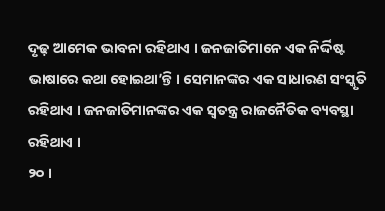ଦୃଢ଼ ଆମେକ ଭାବନା ରହିଥାଏ । ଜନଜାତିମାନେ ଏକ ନିର୍ଦ୍ଦିଷ୍ଟ ଭାଷାରେ କଥା ହୋଇଥା’ନ୍ତି । ସେମାନଙ୍କର ଏକ ସାଧାରଣ ସଂସ୍କୃତି ରହିଥାଏ । ଜନଜାତିମାନଙ୍କର ଏକ ସ୍ୱତନ୍ତ୍ର ରାଜନୈତିକ ବ୍ୟବସ୍ଥା ରହିଥାଏ ।
୨୦ ।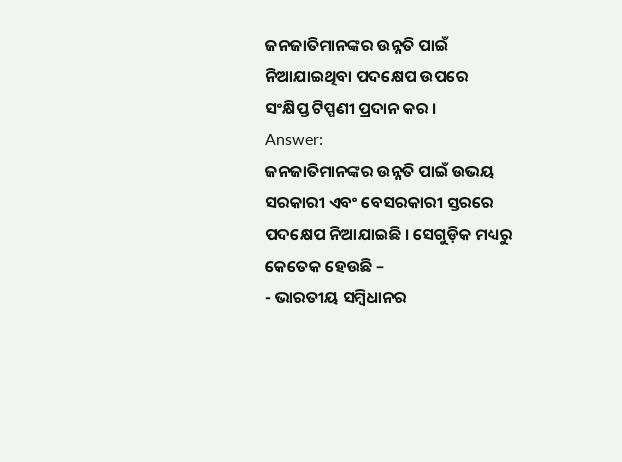ଜନଜାତିମାନଙ୍କର ଉନ୍ନତି ପାଇଁ ନିଆଯାଇଥିବା ପଦକ୍ଷେପ ଉପରେ ସଂକ୍ଷିପ୍ତ ଟିପ୍ପଣୀ ପ୍ରଦାନ କର ।
Answer:
ଜନଜାତିମାନଙ୍କର ଉନ୍ନତି ପାଇଁ ଉଭୟ ସରକାରୀ ଏବଂ ବେସରକାରୀ ସ୍ତରରେ ପଦକ୍ଷେପ ନିଆଯାଇଛି । ସେଗୁଡ଼ିକ ମଧ୍ୟରୁ କେତେକ ହେଉଛି –
- ଭାରତୀୟ ସମ୍ବିଧାନର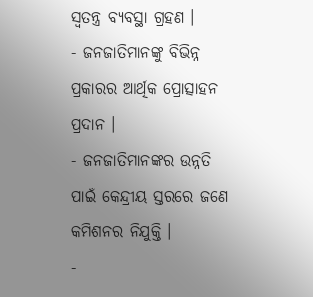ସ୍ବତନ୍ତ୍ର ବ୍ୟବସ୍ଥା ଗ୍ରହଣ ।
- ଜନଜାତିମାନଙ୍କୁ ବିଭିନ୍ନ ପ୍ରକାରର ଆର୍ଥିକ ପ୍ରୋତ୍ସାହନ ପ୍ରଦାନ ।
- ଜନଜାତିମାନଙ୍କର ଉନ୍ନତି ପାଇଁ କେନ୍ଦ୍ରୀୟ ସ୍ତରରେ ଜଣେ କମିଶନର ନିଯୁକ୍ତି ।
-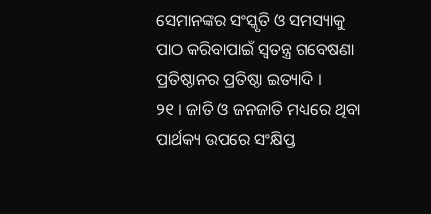ସେମାନଙ୍କର ସଂସ୍କୃତି ଓ ସମସ୍ୟାକୁ ପାଠ କରିବାପାଇଁ ସ୍ଵତନ୍ତ୍ର ଗବେଷଣା ପ୍ରତିଷ୍ଠାନର ପ୍ରତିଷ୍ଠା ଇତ୍ୟାଦି ।
୨୧ । ଜାତି ଓ ଜନଜାତି ମଧ୍ୟରେ ଥିବା ପାର୍ଥକ୍ୟ ଉପରେ ସଂକ୍ଷିପ୍ତ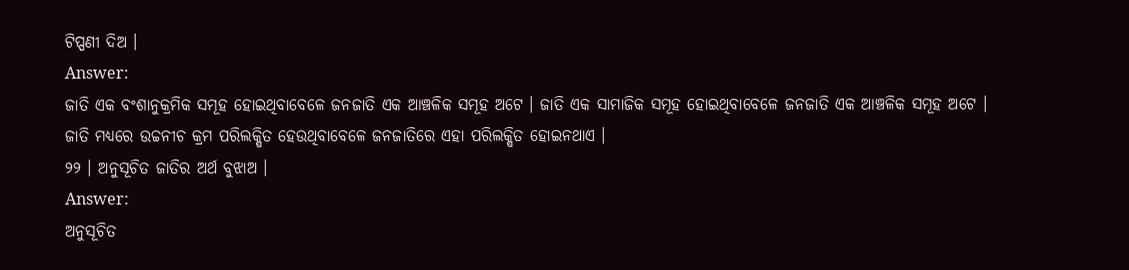ଟିପ୍ପଣୀ ଦିଅ ।
Answer:
ଜାତି ଏକ ବଂଶାନୁକ୍ରମିକ ସମୂହ ହୋଇଥିବାବେଳେ ଜନଜାତି ଏକ ଆଞ୍ଚଳିକ ସମୂହ ଅଟେ । ଜାତି ଏକ ସାମାଜିକ ସମୂହ ହୋଇଥିବାବେଳେ ଜନଜାତି ଏକ ଆଞ୍ଚଳିକ ସମୂହ ଅଟେ । ଜାତି ମଧ୍ୟରେ ଉଚ୍ଚନୀଚ କ୍ରମ ପରିଲକ୍ଷିତ ହେଉଥିବାବେଳେ ଜନଜାତିରେ ଏହା ପରିଲକ୍ଷିତ ହୋଇନଥାଏ ।
୨୨ । ଅନୁସୂଚିତ ଜାତିର ଅର୍ଥ ବୁଝାଅ ।
Answer:
ଅନୁସୂଚିତ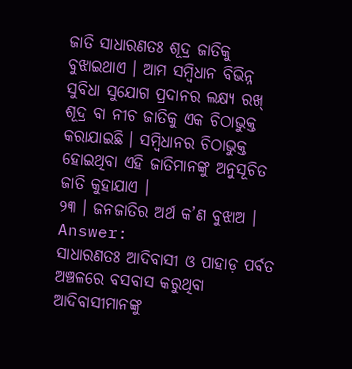ଜାତି ସାଧାରଣତଃ ଶୂଦ୍ର ଜାତିକୁ ବୁଝାଇଥାଏ । ଆମ ସମ୍ବିଧାନ ବିଭିନ୍ନ ସୁବିଧା ସୁଯୋଗ ପ୍ରଦାନର ଲକ୍ଷ୍ୟ ରଖ୍ ଶୂଦ୍ର ବା ନୀଚ ଜାତିକୁ ଏକ ଚିଠାଭୁକ୍ତ କରାଯାଇଛି । ସମ୍ବିଧାନର ଚିଠାଭୁକ୍ତ ହୋଇଥିବା ଏହି ଜାତିମାନଙ୍କୁ ଅନୁସୂଚିତ ଜାତି କୁହାଯାଏ ।
୨୩ । ଜନଜାତିର ଅର୍ଥ କ’ଣ ବୁଝାଅ ।
Answer:
ସାଧାରଣତଃ ଆଦିବାସୀ ଓ ପାହାଡ଼ ପର୍ବତ ଅଞ୍ଚଳରେ ବସବାସ କରୁଥିବା ଆଦିବାସୀମାନଙ୍କୁ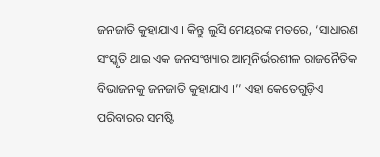ଜନଜାତି କୁହାଯାଏ । କିନ୍ତୁ ଲୁସି ମେୟରଙ୍କ ମତରେ, ‘ସାଧାରଣ ସଂସ୍କୃତି ଥାଇ ଏକ ଜନସଂଖ୍ୟାର ଆତ୍ମନିର୍ଭରଶୀଳ ରାଜନୈତିକ ବିଭାଜନକୁ ଜନଜାତି କୁହାଯାଏ ।’’ ଏହା କେତେଗୁଡ଼ିଏ ପରିବାରର ସମଷ୍ଟି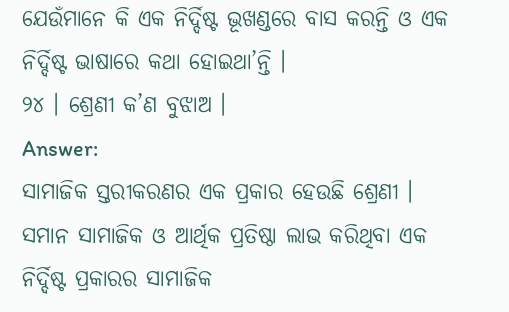ଯେଉଁମାନେ କି ଏକ ନିର୍ଦ୍ଦିଷ୍ଟ ଭୂଖଣ୍ଡରେ ବାସ କରନ୍ତି ଓ ଏକ ନିର୍ଦ୍ଦିଷ୍ଟ ଭାଷାରେ କଥା ହୋଇଥା’ନ୍ତି ।
୨୪ । ଶ୍ରେଣୀ କ’ଣ ବୁଝାଅ ।
Answer:
ସାମାଜିକ ସ୍ତରୀକରଣର ଏକ ପ୍ରକାର ହେଉଛି ଶ୍ରେଣୀ । ସମାନ ସାମାଜିକ ଓ ଆର୍ଥିକ ପ୍ରତିଷ୍ଠା ଲାଭ କରିଥିବା ଏକ ନିର୍ଦ୍ଦିଷ୍ଟ ପ୍ରକାରର ସାମାଜିକ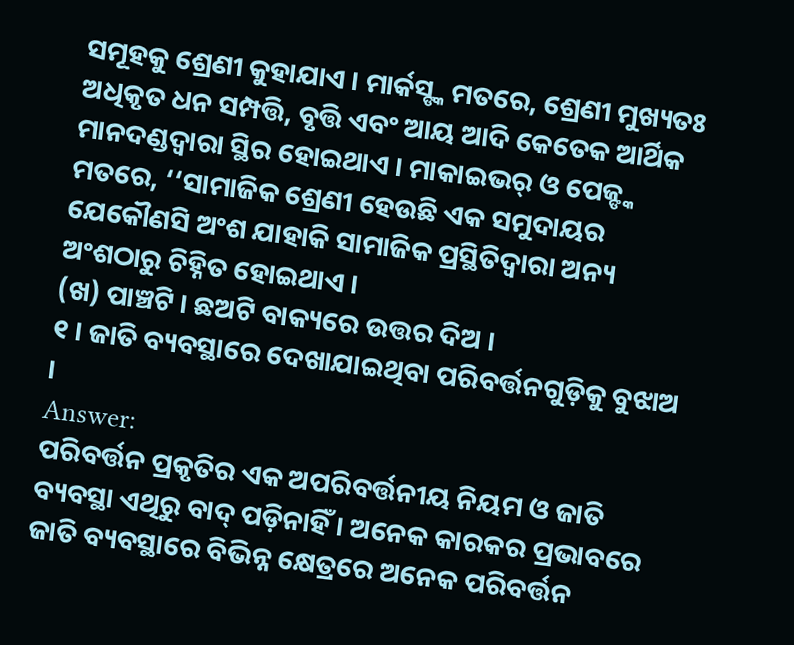ସମୂହକୁ ଶ୍ରେଣୀ କୁହାଯାଏ । ମାର୍କସ୍ଙ୍କ ମତରେ, ଶ୍ରେଣୀ ମୁଖ୍ୟତଃ ଅଧିକୃତ ଧନ ସମ୍ପତ୍ତି, ବୃତ୍ତି ଏବଂ ଆୟ ଆଦି କେତେକ ଆର୍ଥିକ ମାନଦଣ୍ଡଦ୍ୱାରା ସ୍ଥିର ହୋଇଥାଏ । ମାକାଇଭର୍ ଓ ପେଜ୍ଙ୍କ ମତରେ, ‘‘ସାମାଜିକ ଶ୍ରେଣୀ ହେଉଛି ଏକ ସମୁଦାୟର ଯେକୌଣସି ଅଂଶ ଯାହାକି ସାମାଜିକ ପ୍ରସ୍ଥିତିଦ୍ଵାରା ଅନ୍ୟ ଅଂଶଠାରୁ ଚିହ୍ନିତ ହୋଇଥାଏ ।
(ଖ) ପାଞ୍ଚଟି । ଛଅଟି ବାକ୍ୟରେ ଉତ୍ତର ଦିଅ ।
୧ । ଜାତି ବ୍ୟବସ୍ଥାରେ ଦେଖାଯାଇଥିବା ପରିବର୍ତ୍ତନଗୁଡ଼ିକୁ ବୁଝାଅ ।
Answer:
ପରିବର୍ତ୍ତନ ପ୍ରକୃତିର ଏକ ଅପରିବର୍ତ୍ତନୀୟ ନିୟମ ଓ ଜାତି ବ୍ୟବସ୍ଥା ଏଥିରୁ ବାଦ୍ ପଡ଼ିନାହିଁ । ଅନେକ କାରକର ପ୍ରଭାବରେ ଜାତି ବ୍ୟବସ୍ଥାରେ ବିଭିନ୍ନ କ୍ଷେତ୍ରରେ ଅନେକ ପରିବର୍ତ୍ତନ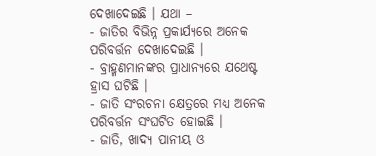ଦେଖାଦେଇଛି । ଯଥା –
- ଜାତିର ବିଭିନ୍ନ ପ୍ରକାର୍ଯ୍ୟରେ ଅନେକ ପରିବର୍ତ୍ତନ ଦେଖାଦେଇଛି ।
- ବ୍ରାହ୍ମଣମାନଙ୍କର ପ୍ରାଧାନ୍ୟରେ ଯଥେଷ୍ଟ ହ୍ରାସ ଘଟିଛି ।
- ଜାତି ସଂରଚନା କ୍ଷେତ୍ରରେ ମଧ୍ୟ ଅନେକ ପରିବର୍ତ୍ତନ ସଂଘଟିତ ହୋଇଛି ।
- ଜାତି, ଖାଦ୍ୟ ପାନୀୟ ଓ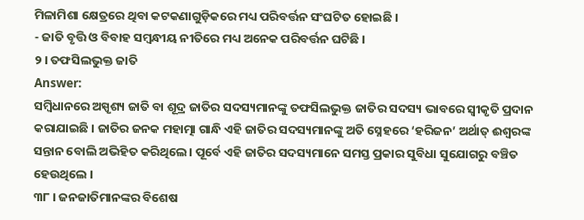ମିଳାମିଶା କ୍ଷେତ୍ରରେ ଥିବା କଟକଣାଗୁଡ଼ିକରେ ମଧ୍ୟ ପରିବର୍ତ୍ତନ ସଂଘଟିତ ହୋଇଛି ।
- ଜାତି ବୃତ୍ତି ଓ ବିବାହ ସମ୍ବନ୍ଧୀୟ ନୀତିରେ ମଧ୍ୟ ଅନେକ ପରିବର୍ତ୍ତନ ଘଟିଛି ।
୨ । ତଫସିଲଭୁକ୍ତ ଜାତି
Answer:
ସମ୍ବିଧାନରେ ଅସ୍ପୃଶ୍ୟ ଜାତି ବା ଶୂଦ୍ର ଜାତିର ସଦସ୍ୟମାନଙ୍କୁ ତଫସିଲଭୁକ୍ତ ଜାତିର ସଦସ୍ୟ ଭାବରେ ସ୍ଵୀକୃତି ପ୍ରଦାନ କରାଯାଇଛି । ଜାତିର ଜନକ ମହାତ୍ମା ଗାନ୍ଧି ଏହି ଜାତିର ସଦସ୍ୟମାନଙ୍କୁ ଅତି ସ୍ନେହରେ ‘ହରିଜନ’ ଅର୍ଥାତ୍ ଈଶ୍ବରଙ୍କ ସନ୍ତାନ ବୋଲି ଅଭିହିତ କରିଥିଲେ । ପୂର୍ବେ ଏହି ଜାତିର ସଦସ୍ୟମାନେ ସମସ୍ତ ପ୍ରକାର ସୁବିଧା ସୁଯୋଗରୁ ବଞ୍ଚିତ ହେଉଥିଲେ ।
୩୮ । ଜନଜାତିମାନଙ୍କର ବିଶେଷ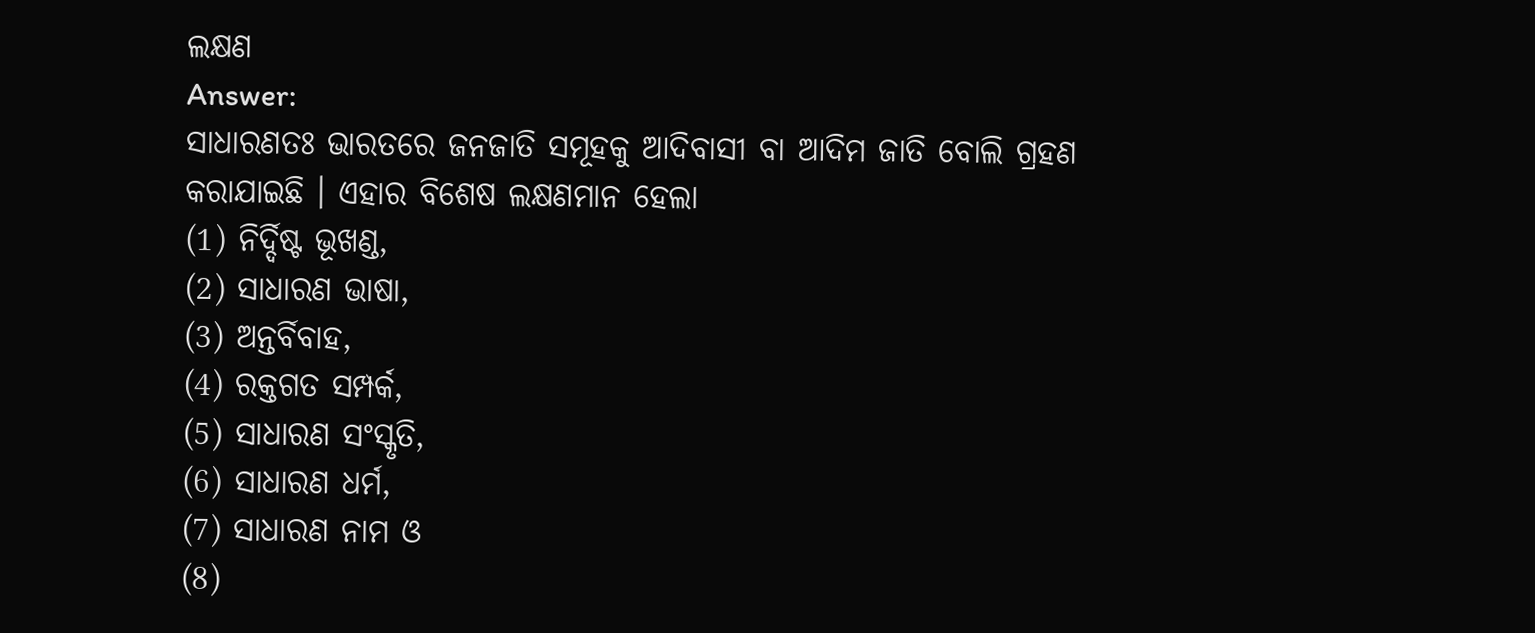ଲକ୍ଷଣ
Answer:
ସାଧାରଣତଃ ଭାରତରେ ଜନଜାତି ସମୂହକୁ ଆଦିବାସୀ ବା ଆଦିମ ଜାତି ବୋଲି ଗ୍ରହଣ କରାଯାଇଛି । ଏହାର ବିଶେଷ ଲକ୍ଷଣମାନ ହେଲା
(1) ନିର୍ଦ୍ଦିଷ୍ଟ ଭୂଖଣ୍ଡ,
(2) ସାଧାରଣ ଭାଷା,
(3) ଅନ୍ତର୍ବିବାହ,
(4) ରକ୍ତଗତ ସମ୍ପର୍କ,
(5) ସାଧାରଣ ସଂସ୍କୃତି,
(6) ସାଧାରଣ ଧର୍ମ,
(7) ସାଧାରଣ ନାମ ଓ
(8)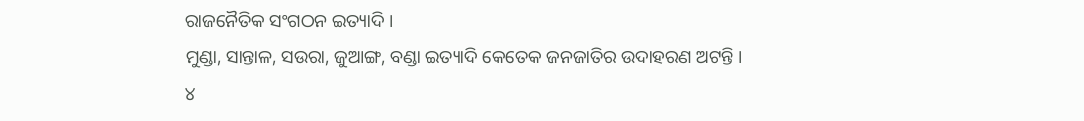ରାଜନୈତିକ ସଂଗଠନ ଇତ୍ୟାଦି ।
ମୁଣ୍ଡା, ସାନ୍ତାଳ, ସଉରା, ଜୁଆଙ୍ଗ, ବଣ୍ଡା ଇତ୍ୟାଦି କେତେକ ଜନଜାତିର ଉଦାହରଣ ଅଟନ୍ତି ।
୪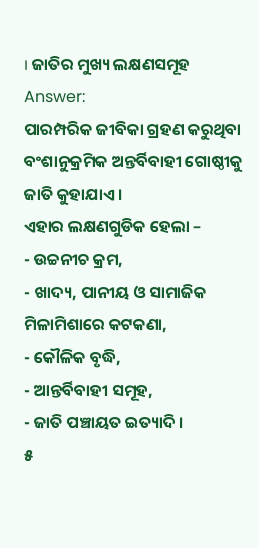। ଜାତିର ମୁଖ୍ୟ ଲକ୍ଷଣସମୂହ
Answer:
ପାରମ୍ପରିକ ଜୀବିକା ଗ୍ରହଣ କରୁଥିବା ବଂଶାନୁକ୍ରମିକ ଅନ୍ତର୍ବିବାହୀ ଗୋଷ୍ଠୀକୁ ଜାତି କୁହାଯାଏ ।
ଏହାର ଲକ୍ଷଣଗୁଡିକ ହେଲା –
- ଉଚ୍ଚନୀଚ କ୍ରମ,
- ଖାଦ୍ୟ, ପାନୀୟ ଓ ସାମାଜିକ ମିଳାମିଶାରେ କଟକଣା,
- କୌଳିକ ବୃଦ୍ଧି,
- ଆନ୍ତର୍ବିବାହୀ ସମୂହ,
- ଜାତି ପଞ୍ଚାୟତ ଇତ୍ୟାଦି ।
୫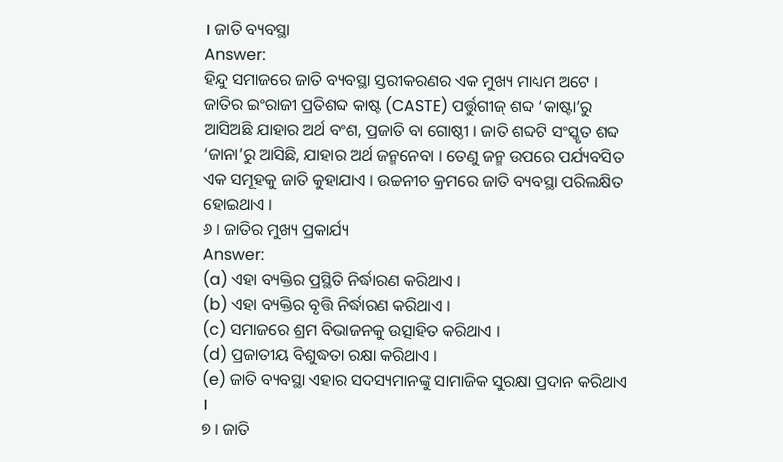। ଜାତି ବ୍ୟବସ୍ଥା
Answer:
ହିନ୍ଦୁ ସମାଜରେ ଜାତି ବ୍ୟବସ୍ଥା ସ୍ତରୀକରଣର ଏକ ମୁଖ୍ୟ ମାଧ୍ୟମ ଅଟେ । ଜାତିର ଇଂରାଜୀ ପ୍ରତିଶବ୍ଦ କାଷ୍ଟ (CASTE) ପର୍ତ୍ତୁଗୀଜ୍ ଶବ୍ଦ ‘କାଷ୍ଟା’ରୁ ଆସିଅଛି ଯାହାର ଅର୍ଥ ବଂଶ, ପ୍ରଜାତି ବା ଗୋଷ୍ଠୀ । ଜାତି ଶବ୍ଦଟି ସଂସ୍କୃତ ଶବ୍ଦ ‘ଜାନା’ରୁ ଆସିଛି, ଯାହାର ଅର୍ଥ ଜନ୍ମନେବା । ତେଣୁ ଜନ୍ମ ଉପରେ ପର୍ଯ୍ୟବସିତ ଏକ ସମୂହକୁ ଜାତି କୁହାଯାଏ । ଉଚ୍ଚନୀଚ କ୍ରମରେ ଜାତି ବ୍ୟବସ୍ଥା ପରିଲକ୍ଷିତ ହୋଇଥାଏ ।
୬ । ଜାତିର ମୁଖ୍ୟ ପ୍ରକାର୍ଯ୍ୟ
Answer:
(a) ଏହା ବ୍ୟକ୍ତିର ପ୍ରସ୍ଥିତି ନିର୍ଦ୍ଧାରଣ କରିଥାଏ ।
(b) ଏହା ବ୍ୟକ୍ତିର ବୃତ୍ତି ନିର୍ଦ୍ଧାରଣ କରିଥାଏ ।
(c) ସମାଜରେ ଶ୍ରମ ବିଭାଜନକୁ ଉତ୍ସାହିତ କରିଥାଏ ।
(d) ପ୍ରଜାତୀୟ ବିଶୁଦ୍ଧତା ରକ୍ଷା କରିଥାଏ ।
(e) ଜାତି ବ୍ୟବସ୍ଥା ଏହାର ସଦସ୍ୟମାନଙ୍କୁ ସାମାଜିକ ସୁରକ୍ଷା ପ୍ରଦାନ କରିଥାଏ ।
୭ । ଜାତି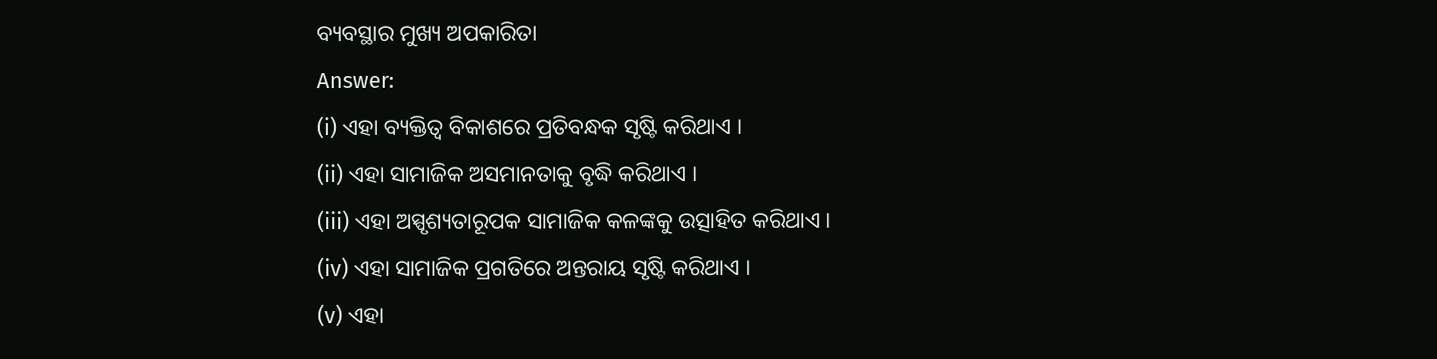ବ୍ୟବସ୍ଥାର ମୁଖ୍ୟ ଅପକାରିତା
Answer:
(i) ଏହା ବ୍ୟକ୍ତିତ୍ଵ ବିକାଶରେ ପ୍ରତିବନ୍ଧକ ସୃଷ୍ଟି କରିଥାଏ ।
(ii) ଏହା ସାମାଜିକ ଅସମାନତାକୁ ବୃଦ୍ଧି କରିଥାଏ ।
(iii) ଏହା ଅସ୍ପୃଶ୍ୟତାରୂପକ ସାମାଜିକ କଳଙ୍କକୁ ଉତ୍ସାହିତ କରିଥାଏ ।
(iv) ଏହା ସାମାଜିକ ପ୍ରଗତିରେ ଅନ୍ତରାୟ ସୃଷ୍ଟି କରିଥାଏ ।
(v) ଏହା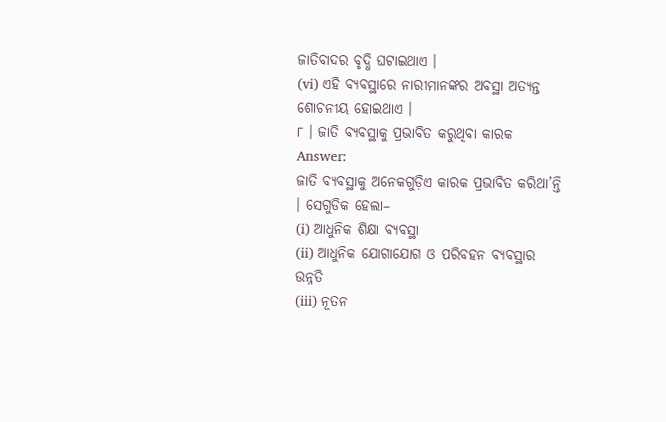ଜାତିବାଦର ବୃଦ୍ଧି ଘଟାଇଥାଏ ।
(vi) ଏହି ବ୍ୟବସ୍ଥାରେ ନାରୀମାନଙ୍କର ଅବସ୍ଥା ଅତ୍ୟନ୍ତ ଶୋଚନୀୟ ହୋଇଥାଏ ।
୮ । ଜାତି ବ୍ୟବସ୍ଥାକୁ ପ୍ରଭାବିତ କରୁଥିବା କାରକ
Answer:
ଜାତି ବ୍ୟବସ୍ଥାକୁ ଅନେକଗୁଡ଼ିଏ କାରକ ପ୍ରଭାବିତ କରିଥା’ନ୍ତି । ସେଗୁଡିକ ହେଲା–
(i) ଆଧୁନିକ ଶିକ୍ଷା ବ୍ୟବସ୍ଥା
(ii) ଆଧୁନିକ ଯୋଗାଯୋଗ ଓ ପରିବହନ ବ୍ୟବସ୍ଥାର ଉନ୍ନତି
(iii) ନୂତନ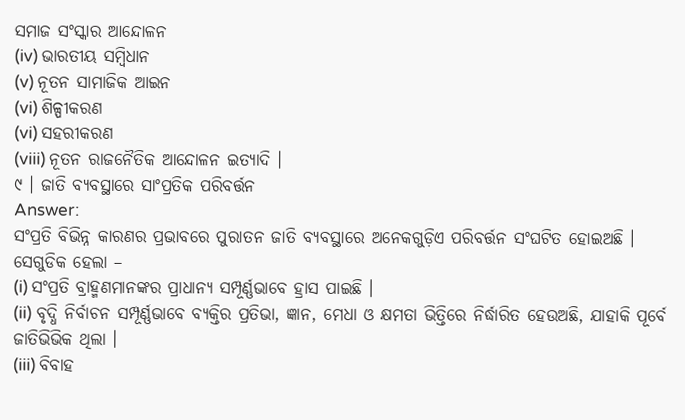ସମାଜ ସଂସ୍କାର ଆନ୍ଦୋଳନ
(iv) ଭାରତୀୟ ସମ୍ବିଧାନ
(v) ନୂତନ ସାମାଜିକ ଆଇନ
(vi) ଶିଳ୍ପୀକରଣ
(vi) ସହରୀକରଣ
(viii) ନୂତନ ରାଜନୈତିକ ଆନ୍ଦୋଳନ ଇତ୍ୟାଦି ।
୯ । ଜାତି ବ୍ୟବସ୍ଥାରେ ସାଂପ୍ରତିକ ପରିବର୍ତ୍ତନ
Answer:
ସଂପ୍ରତି ବିଭିନ୍ନ କାରଣର ପ୍ରଭାବରେ ପୁରାତନ ଜାତି ବ୍ୟବସ୍ଥାରେ ଅନେକଗୁଡ଼ିଏ ପରିବର୍ତ୍ତନ ସଂଘଟିତ ହୋଇଅଛି । ସେଗୁଡିକ ହେଲା –
(i) ସଂପ୍ରତି ବ୍ରାହ୍ମଣମାନଙ୍କର ପ୍ରାଧାନ୍ୟ ସମ୍ପୂର୍ଣ୍ଣଭାବେ ହ୍ରାସ ପାଇଛି ।
(ii) ବୃଦ୍ଧି ନିର୍ବାଚନ ସମ୍ପୂର୍ଣ୍ଣଭାବେ ବ୍ୟକ୍ତିର ପ୍ରତିଭା, ଜ୍ଞାନ, ମେଧା ଓ କ୍ଷମତା ଭିତ୍ତିରେ ନିର୍ଦ୍ଧାରିତ ହେଉଅଛି, ଯାହାକି ପୂର୍ବେ ଜାତିଭିଭିକ ଥିଲା ।
(iii) ବିବାହ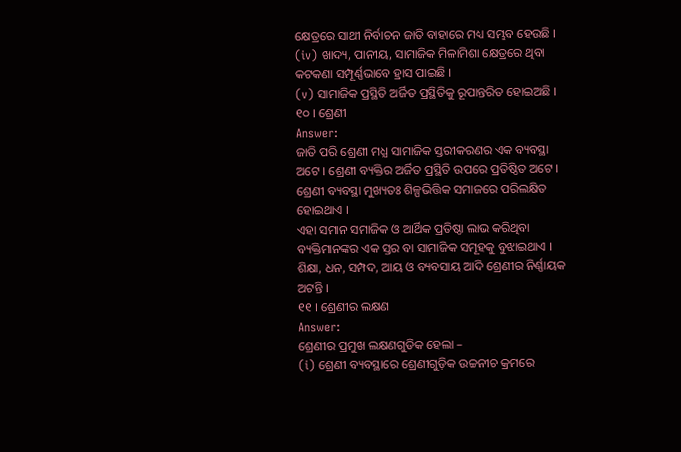କ୍ଷେତ୍ରରେ ସାଥୀ ନିର୍ବାଚନ ଜାତି ବାହାରେ ମଧ୍ୟ ସମ୍ଭବ ହେଉଛି ।
(iv) ଖାଦ୍ୟ, ପାନୀୟ, ସାମାଜିକ ମିଳାମିଶା କ୍ଷେତ୍ରରେ ଥିବା କଟକଣା ସମ୍ପୂର୍ଣ୍ଣଭାବେ ହ୍ରାସ ପାଇଛି ।
(v) ସାମାଜିକ ପ୍ରସ୍ଥିତି ଅର୍ଜିତ ପ୍ରସ୍ଥିତିକୁ ରୂପାନ୍ତରିତ ହୋଇଅଛି ।
୧୦ । ଶ୍ରେଣୀ
Answer:
ଜାତି ପରି ଶ୍ରେଣୀ ମଧ୍ଯ ସାମାଜିକ ସ୍ତରୀକରଣର ଏକ ବ୍ୟବସ୍ଥା ଅଟେ । ଶ୍ରେଣୀ ବ୍ୟକ୍ତିର ଅର୍ଜିତ ପ୍ରସ୍ଥିତି ଉପରେ ପ୍ରତିଷ୍ଠିତ ଅଟେ । ଶ୍ରେଣୀ ବ୍ୟବସ୍ଥା ମୁଖ୍ୟତଃ ଶିଳ୍ପଭିତ୍ତିକ ସମାଜରେ ପରିଲକ୍ଷିତ ହୋଇଥାଏ ।
ଏହା ସମାନ ସମାଜିକ ଓ ଆର୍ଥିକ ପ୍ରତିଷ୍ଠା ଲାଭ କରିଥିବା ବ୍ୟକ୍ତିମାନଙ୍କର ଏକ ସ୍ତର ବା ସାମାଜିକ ସମୂହକୁ ବୁଝାଇଥାଏ । ଶିକ୍ଷା, ଧନ, ସମ୍ପଦ, ଆୟ ଓ ବ୍ୟବସାୟ ଆଦି ଶ୍ରେଣୀର ନିର୍ଣ୍ଣାୟକ ଅଟନ୍ତି ।
୧୧ । ଶ୍ରେଣୀର ଲକ୍ଷଣ
Answer:
ଶ୍ରେଣୀର ପ୍ରମୁଖ ଲକ୍ଷଣଗୁଡିକ ହେଲା –
(i) ଶ୍ରେଣୀ ବ୍ୟବସ୍ଥାରେ ଶ୍ରେଣୀଗୁଡ଼ିକ ଉଚ୍ଚନୀଚ କ୍ରମରେ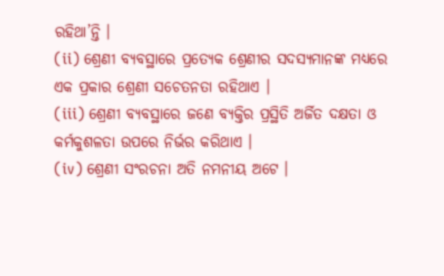ରହିଥା’ନ୍ତି ।
(ii) ଶ୍ରେଣୀ ବ୍ୟବସ୍ଥାରେ ପ୍ରତ୍ୟେକ ଶ୍ରେଣୀର ସଦସ୍ୟମାନଙ୍କ ମଧ୍ୟରେ ଏକ ପ୍ରକାର ଶ୍ରେଣୀ ସଚେତନତା ରହିଥାଏ ।
(iii) ଶ୍ରେଣୀ ବ୍ୟବସ୍ଥାରେ ଜଣେ ବ୍ୟକ୍ତିର ପ୍ରସ୍ଥିତି ଅର୍ଜିତ ଦକ୍ଷତା ଓ କର୍ମକୁଶଳତା ଉପରେ ନିର୍ଭର କରିଥାଏ ।
(iv) ଶ୍ରେଣୀ ସଂରଚନା ଅତି ନମନୀୟ ଅଟେ ।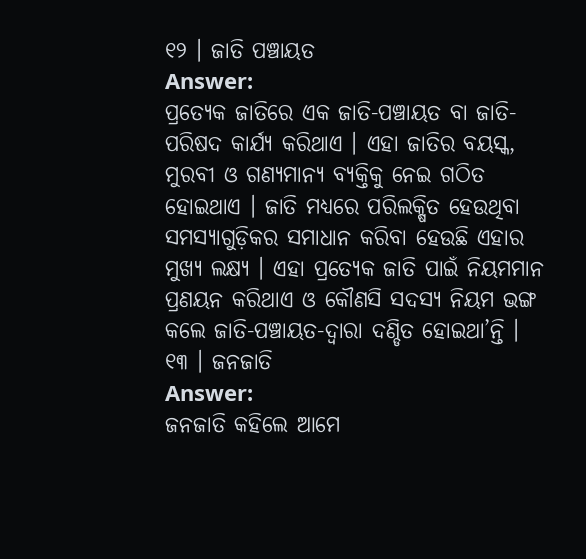୧୨ । ଜାତି ପଞ୍ଚାୟତ
Answer:
ପ୍ରତ୍ୟେକ ଜାତିରେ ଏକ ଜାତି-ପଞ୍ଚାୟତ ବା ଜାତି-ପରିଷଦ କାର୍ଯ୍ୟ କରିଥାଏ । ଏହା ଜାତିର ବୟସ୍କ, ମୁରବୀ ଓ ଗଣ୍ୟମାନ୍ୟ ବ୍ୟକ୍ତିକୁ ନେଇ ଗଠିତ ହୋଇଥାଏ । ଜାତି ମଧ୍ୟରେ ପରିଲକ୍ଷିତ ହେଉଥିବା ସମସ୍ୟାଗୁଡ଼ିକର ସମାଧାନ କରିବା ହେଉଛି ଏହାର ମୁଖ୍ୟ ଲକ୍ଷ୍ୟ । ଏହା ପ୍ରତ୍ୟେକ ଜାତି ପାଇଁ ନିୟମମାନ ପ୍ରଣୟନ କରିଥାଏ ଓ କୌଣସି ସଦସ୍ୟ ନିୟମ ଭଙ୍ଗ କଲେ ଜାତି-ପଞ୍ଚାୟତ-ଦ୍ବାରା ଦଣ୍ଡିତ ହୋଇଥା’ନ୍ତି ।
୧୩ । ଜନଜାତି
Answer:
ଜନଜାତି କହିଲେ ଆମେ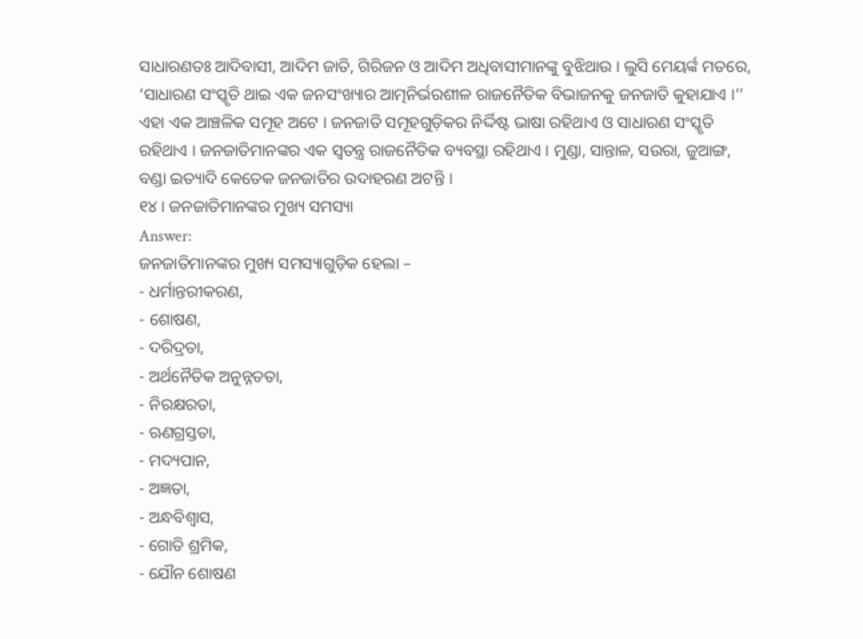ସାଧାରଣତଃ ଆଦିବାସୀ, ଆଦିମ ଜାତି, ଗିରିଜନ ଓ ଆଦିମ ଅଧିବାସୀମାନଙ୍କୁ ବୁଝିଥାଉ । ଲୁସି ମେୟର୍ଙ୍କ ମତରେ, ‘ସାଧାରଣ ସଂସ୍କୃତି ଥାଇ ଏକ ଜନସଂଖ୍ୟାର ଆତ୍ମନିର୍ଭରଶୀଳ ରାଜନୈତିକ ବିଭାଜନକୁ ଜନଜାତି କୁହାଯାଏ ।’’
ଏହା ଏକ ଆଞ୍ଚଳିକ ସମୂହ ଅଟେ । ଜନଜାତି ସମୂହଗୁଡ଼ିକର ନିର୍ଦ୍ଦିଷ୍ଟ ଭାଷା ରହିଥାଏ ଓ ସାଧାରଣ ସଂସ୍କୃତି ରହିଥାଏ । ଜନଜାତିମାନଙ୍କର ଏକ ସ୍ଵତନ୍ତ୍ର ରାଜନୈତିକ ବ୍ୟବସ୍ଥା ରହିଥାଏ । ମୁଣ୍ଡା, ସାନ୍ତାଳ, ସଉରା, ଜୁଆଙ୍ଗ, ବଣ୍ଡା ଇତ୍ୟାଦି କେତେକ ଜନଜାତିର ଉଦାହରଣ ଅଟନ୍ତି ।
୧୪ । ଜନଜାତିମାନଙ୍କର ମୁଖ୍ୟ ସମସ୍ୟା
Answer:
ଜନଜାତିମାନଙ୍କର ମୁଖ୍ୟ ସମସ୍ୟାଗୁଡ଼ିକ ହେଲା –
- ଧର୍ମାନ୍ତରୀକରଣ,
- ଶୋଷଣ,
- ଦରିଦ୍ରତା,
- ଅର୍ଥନୈତିକ ଅନୁନ୍ନତତା,
- ନିରକ୍ଷରତା,
- ଋଣଗ୍ରସ୍ତତା,
- ମଦ୍ୟପାନ,
- ଅଜ୍ଞତା,
- ଅନ୍ଧବିଶ୍ଵାସ,
- ଗୋତି ଶ୍ରମିକ,
- ଯୌନ ଶୋଷଣ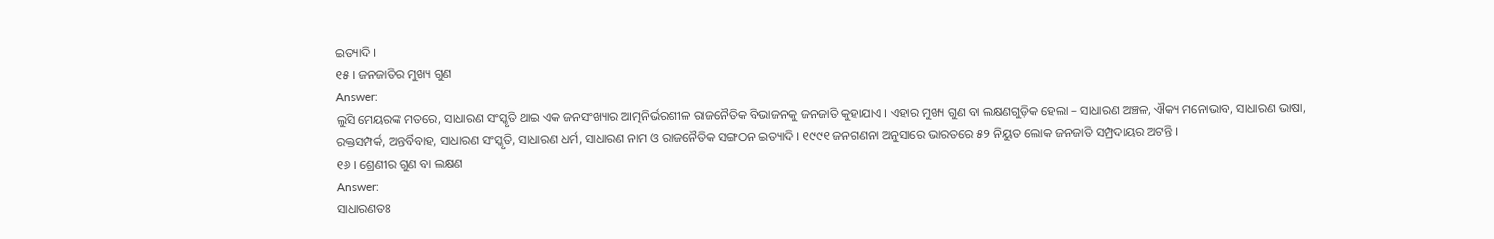ଇତ୍ୟାଦି ।
୧୫ । ଜନଜାତିର ମୁଖ୍ୟ ଗୁଣ
Answer:
ଲୁସି ମେୟରଙ୍କ ମତରେ, ସାଧାରଣ ସଂସ୍କୃତି ଥାଇ ଏକ ଜନସଂଖ୍ୟାର ଆତ୍ମନିର୍ଭରଶୀଳ ରାଜନୈତିକ ବିଭାଜନକୁ ଜନଜାତି କୁହାଯାଏ । ଏହାର ମୁଖ୍ୟ ଗୁଣ ବା ଲକ୍ଷଣଗୁଡ଼ିକ ହେଲା – ସାଧାରଣ ଅଞ୍ଚଳ, ଐକ୍ୟ ମନୋଭାବ, ସାଧାରଣ ଭାଷା, ରକ୍ତସମ୍ପର୍କ, ଅନ୍ତର୍ବିବାହ, ସାଧାରଣ ସଂସ୍କୃତି, ସାଧାରଣ ଧର୍ମ, ସାଧାରଣ ନାମ ଓ ରାଜନୈତିକ ସଙ୍ଗଠନ ଇତ୍ୟାଦି । ୧୯୯୧ ଜନଗଣନା ଅନୁସାରେ ଭାରତରେ ୫୨ ନିୟୁତ ଲୋକ ଜନଜାତି ସମ୍ପ୍ରଦାୟର ଅଟନ୍ତି ।
୧୬ । ଶ୍ରେଣୀର ଗୁଣ ବା ଲକ୍ଷଣ
Answer:
ସାଧାରଣତଃ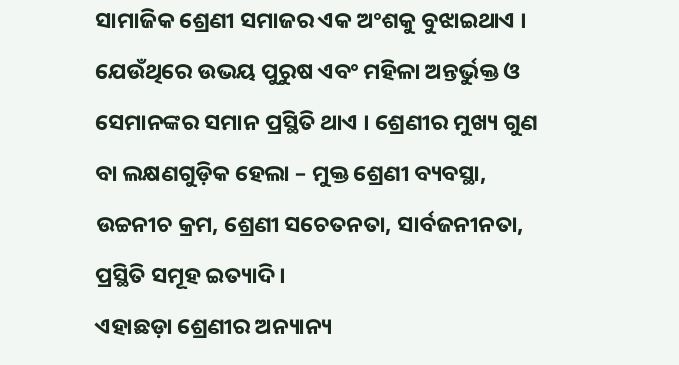ସାମାଜିକ ଶ୍ରେଣୀ ସମାଜର ଏକ ଅଂଶକୁ ବୁଝାଇଥାଏ । ଯେଉଁଥିରେ ଉଭୟ ପୁରୁଷ ଏବଂ ମହିଳା ଅନ୍ତର୍ଭୁକ୍ତ ଓ ସେମାନଙ୍କର ସମାନ ପ୍ରସ୍ଥିତି ଥାଏ । ଶ୍ରେଣୀର ମୁଖ୍ୟ ଗୁଣ ବା ଲକ୍ଷଣଗୁଡ଼ିକ ହେଲା – ମୁକ୍ତ ଶ୍ରେଣୀ ବ୍ୟବସ୍ଥା, ଉଚ୍ଚନୀଚ କ୍ରମ, ଶ୍ରେଣୀ ସଚେତନତା, ସାର୍ବଜନୀନତା, ପ୍ରସ୍ଥିତି ସମୂହ ଇତ୍ୟାଦି ।
ଏହାଛଡ଼ା ଶ୍ରେଣୀର ଅନ୍ୟାନ୍ୟ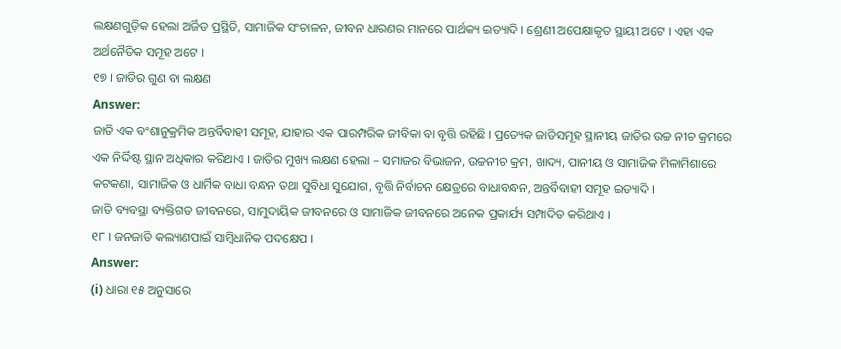ଲକ୍ଷଣଗୁଡ଼ିକ ହେଲା ଅର୍ଜିତ ପ୍ରସ୍ଥିତି, ସାମାଜିକ ସଂଚାଳନ, ଜୀବନ ଧାରଣର ମାନରେ ପାର୍ଥକ୍ୟ ଇତ୍ୟାଦି । ଶ୍ରେଣୀ ଅପେକ୍ଷାକୃତ ସ୍ଥାୟୀ ଅଟେ । ଏହା ଏକ ଅର୍ଥନୈତିକ ସମୂହ ଅଟେ ।
୧୭ । ଜାତିର ଗୁଣ ବା ଲକ୍ଷଣ
Answer:
ଜାତି ଏକ ବଂଶାନୁକ୍ରମିକ ଅନ୍ତର୍ବିବାହୀ ସମୂହ, ଯାହାର ଏକ ପାରମ୍ପରିକ ଜୀବିକା ବା ବୃତ୍ତି ରହିଛି । ପ୍ରତ୍ୟେକ ଜାତିସମୂହ ସ୍ଥାନୀୟ ଜାତିର ଉଚ୍ଚ ନୀଚ କ୍ରମରେ ଏକ ନିର୍ଦ୍ଦିଷ୍ଟ ସ୍ଥାନ ଅଧିକାର କରିଥାଏ । ଜାତିର ମୁଖ୍ୟ ଲକ୍ଷଣ ହେଲା – ସମାଜର ବିଭାଜନ, ଉଚ୍ଚନୀଚ କ୍ରମ, ଖାଦ୍ୟ, ପାନୀୟ ଓ ସାମାଜିକ ମିଳାମିଶାରେ କଟକଣା, ସାମାଜିକ ଓ ଧାର୍ମିକ ବାଧା ବନ୍ଧନ ତଥା ସୁବିଧା ସୁଯୋଗ, ବୃତ୍ତି ନିର୍ବାଚନ କ୍ଷେତ୍ରରେ ବାଧାବନ୍ଧନ, ଅନ୍ତର୍ବିବାହୀ ସମୂହ ଇତ୍ୟାଦି ।
ଜାତି ବ୍ୟବସ୍ଥା ବ୍ୟକ୍ତିଗତ ଜୀବନରେ, ସାମୁଦାୟିକ ଜୀବନରେ ଓ ସାମାଜିକ ଜୀବନରେ ଅନେକ ପ୍ରକାର୍ଯ୍ୟ ସମ୍ପାଦିତ କରିଥାଏ ।
୧୮ । ଜନଜାତି କଲ୍ୟାଣପାଇଁ ସାମ୍ବିଧାନିକ ପଦକ୍ଷେପ ।
Answer:
(i) ଧାରା ୧୫ ଅନୁସାରେ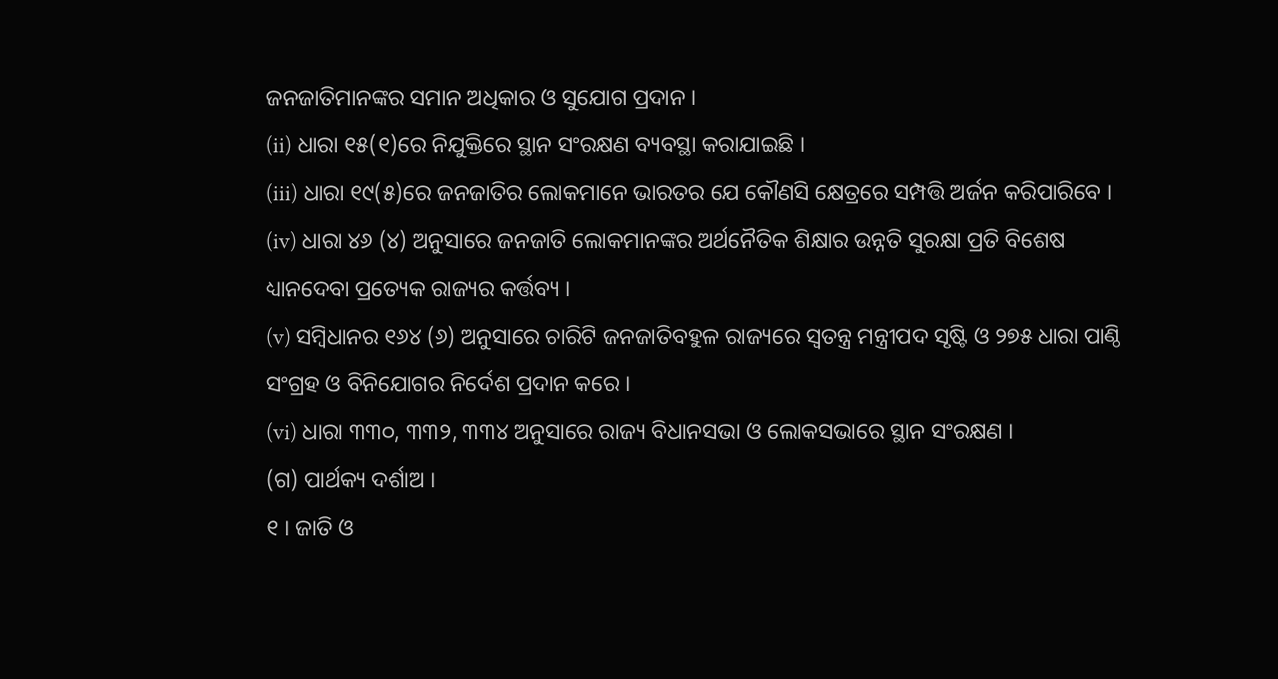ଜନଜାତିମାନଙ୍କର ସମାନ ଅଧିକାର ଓ ସୁଯୋଗ ପ୍ରଦାନ ।
(ii) ଧାରା ୧୫(୧)ରେ ନିଯୁକ୍ତିରେ ସ୍ଥାନ ସଂରକ୍ଷଣ ବ୍ୟବସ୍ଥା କରାଯାଇଛି ।
(iii) ଧାରା ୧୯(୫)ରେ ଜନଜାତିର ଲୋକମାନେ ଭାରତର ଯେ କୌଣସି କ୍ଷେତ୍ରରେ ସମ୍ପତ୍ତି ଅର୍ଜନ କରିପାରିବେ ।
(iv) ଧାରା ୪୬ (୪) ଅନୁସାରେ ଜନଜାତି ଲୋକମାନଙ୍କର ଅର୍ଥନୈତିକ ଶିକ୍ଷାର ଉନ୍ନତି ସୁରକ୍ଷା ପ୍ରତି ବିଶେଷ ଧ୍ୟାନଦେବା ପ୍ରତ୍ୟେକ ରାଜ୍ୟର କର୍ତ୍ତବ୍ୟ ।
(v) ସମ୍ବିଧାନର ୧୬୪ (୬) ଅନୁସାରେ ଚାରିଟି ଜନଜାତିବହୁଳ ରାଜ୍ୟରେ ସ୍ୱତନ୍ତ୍ର ମନ୍ତ୍ରୀପଦ ସୃଷ୍ଟି ଓ ୨୭୫ ଧାରା ପାଣ୍ଠି ସଂଗ୍ରହ ଓ ବିନିଯୋଗର ନିର୍ଦେଶ ପ୍ରଦାନ କରେ ।
(vi) ଧାରା ୩୩୦, ୩୩୨, ୩୩୪ ଅନୁସାରେ ରାଜ୍ୟ ବିଧାନସଭା ଓ ଲୋକସଭାରେ ସ୍ଥାନ ସଂରକ୍ଷଣ ।
(ଗ) ପାର୍ଥକ୍ୟ ଦର୍ଶାଅ ।
୧ । ଜାତି ଓ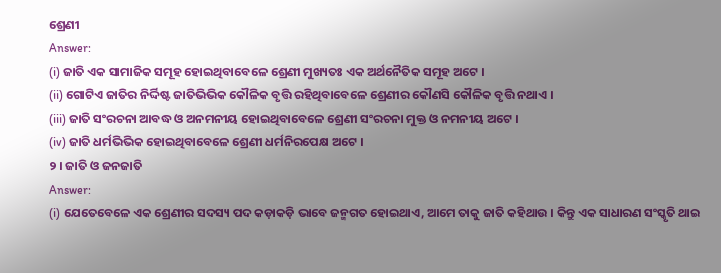ଶ୍ରେଣୀ
Answer:
(i) ଜାତି ଏକ ସାମାଜିକ ସମୂହ ହୋଇଥିବାବେଳେ ଶ୍ରେଣୀ ମୁଖ୍ୟତଃ ଏକ ଅର୍ଥନୈତିକ ସମୂହ ଅଟେ ।
(ii) ଗୋଟିଏ ଜାତିର ନିର୍ଦ୍ଦିଷ୍ଟ ଜାତିଭିଭିକ କୌଳିକ ବୃତ୍ତି ରହିଥିବାବେଳେ ଶ୍ରେଣୀର କୌଣସି କୌଳିକ ବୃତ୍ତି ନଥାଏ ।
(iii) ଜାତି ସଂରଚନା ଆବଦ୍ଧ ଓ ଅନମନୀୟ ହୋଇଥିବାବେଳେ ଶ୍ରେଣୀ ସଂରଚନା ମୁକ୍ତ ଓ ନମନୀୟ ଅଟେ ।
(iv) ଜାତି ଧର୍ମଭିଭିକ ହୋଇଥିବାବେଳେ ଶ୍ରେଣୀ ଧର୍ମନିରପେକ୍ଷ ଅଟେ ।
୨ । ଜାତି ଓ ଜନଜାତି
Answer:
(i) ଯେତେବେଳେ ଏକ ଶ୍ରେଣୀର ସଦସ୍ୟ ପଦ କଡ଼ାକଡ଼ି ଭାବେ ଜନ୍ମଗତ ହୋଇଥାଏ, ଆମେ ତାକୁ ଜାତି କହିଥାଉ । କିନ୍ତୁ ଏକ ସାଧାରଣ ସଂସ୍କୃତି ଥାଇ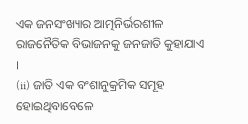ଏକ ଜନସଂଖ୍ୟାର ଆତ୍ମନିର୍ଭରଶୀଳ ରାଜନୈତିକ ବିଭାଜନକୁ ଜନଜାତି କୁହାଯାଏ ।
(ii) ଜାତି ଏକ ବଂଶାନୁକ୍ରମିକ ସମୂହ ହୋଇଥିବାବେଳେ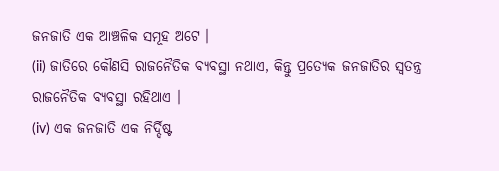ଜନଜାତି ଏକ ଆଞ୍ଚଳିକ ସମୂହ ଅଟେ ।
(ii) ଜାତିରେ କୌଣସି ରାଜନୈତିକ ବ୍ୟବସ୍ଥା ନଥାଏ, କିନ୍ତୁ ପ୍ରତ୍ୟେକ ଜନଜାତିର ସ୍ବତନ୍ତ୍ର ରାଜନୈତିକ ବ୍ୟବସ୍ଥା ରହିଥାଏ ।
(iv) ଏକ ଜନଜାତି ଏକ ନିର୍ଦ୍ଦିଷ୍ଟ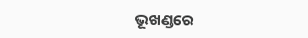ଭୂଖଣ୍ଡରେ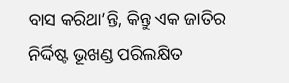ବାସ କରିଥା’ନ୍ତି, କିନ୍ତୁ ଏକ ଜାତିର ନିର୍ଦ୍ଦିଷ୍ଟ ଭୂଖଣ୍ଡ ପରିଲକ୍ଷିତ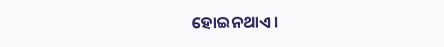ହୋଇନଥାଏ ।